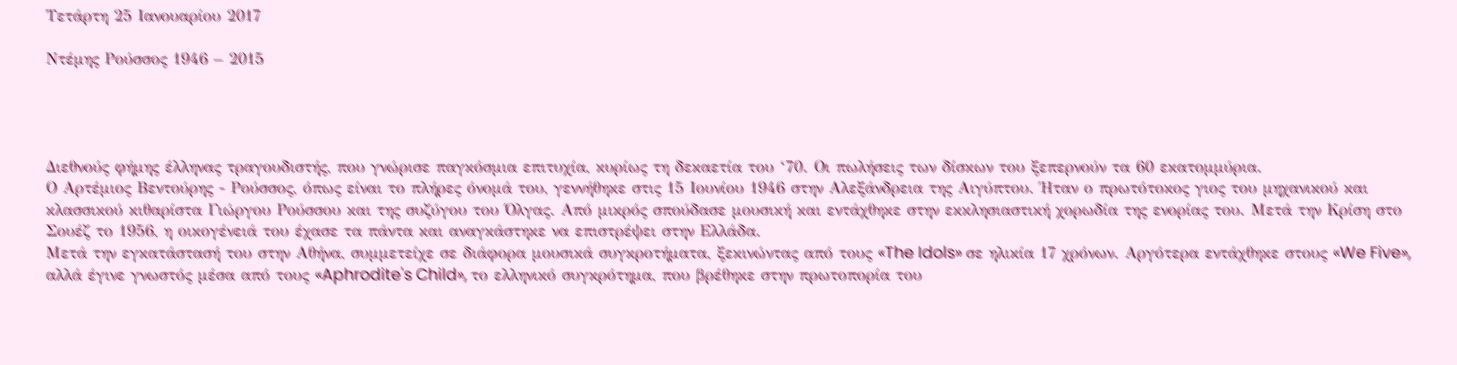Τετάρτη 25 Ιανουαρίου 2017

Ντέμης Ρούσσος 1946 – 2015




Διεθνούς φήμης έλληνας τραγουδιστής, που γνώρισε παγκόσμια επιτυχία, κυρίως τη δεκαετία του ‘70. Οι πωλήσεις των δίσκων του ξεπερνούν τα 60 εκατομμύρια.
Ο Αρτέμιος Βεντούρης - Ρούσσος, όπως είναι το πλήρες όνομά του, γεννήθηκε στις 15 Ιουνίου 1946 στην Αλεξάνδρεια της Αιγύπτου. Ήταν ο πρωτότοκος γιος του μηχανικού και κλασσικού κιθαρίστα Γιώργου Ρούσσου και της συζύγου του Όλγας. Από μικρός σπούδασε μουσική και εντάχθηκε στην εκκλησιαστική χορωδία της ενορίας του. Μετά την Κρίση στο Σουέζ το 1956, η οικογένειά του έχασε τα πάντα και αναγκάστηκε να επιστρέψει στην Ελλάδα.
Μετά την εγκατάστασή του στην Αθήνα, συμμετείχε σε διάφορα μουσικά συγκροτήματα, ξεκινώντας από τους «The Idols» σε ηλικία 17 χρόνων. Αργότερα εντάχθηκε στους «We Five», αλλά έγινε γνωστός μέσα από τους «Aphrodite's Child», το ελληνικό συγκρότημα, που βρέθηκε στην πρωτοπορία του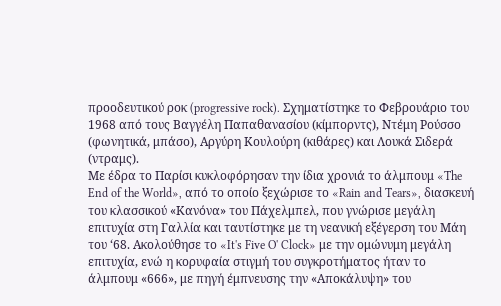προοδευτικού ροκ (progressive rock). Σχηματίστηκε το Φεβρουάριο του 1968 από τους Βαγγέλη Παπαθανασίου (κίμπορντς), Ντέμη Ρούσσο (φωνητικά, μπάσο), Αργύρη Κουλούρη (κιθάρες) και Λουκά Σιδερά (ντραμς).
Με έδρα το Παρίσι κυκλοφόρησαν την ίδια χρονιά το άλμπουμ «The End of the World», από το οποίο ξεχώρισε το «Rain and Tears», διασκευή του κλασσικού «Κανόνα» του Πάχελμπελ, που γνώρισε μεγάλη επιτυχία στη Γαλλία και ταυτίστηκε με τη νεανική εξέγερση του Μάη του ‘68. Ακολούθησε το «It's Five O' Clock» με την ομώνυμη μεγάλη επιτυχία, ενώ η κορυφαία στιγμή του συγκροτήματος ήταν το άλμπουμ «666», με πηγή έμπνευσης την «Αποκάλυψη» του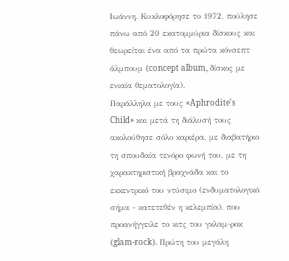Ιωάννη. Κυκλοφόρησε το 1972, πούλησε πάνω από 20 εκατομμύρια δίσκους και θεωρείται ένα από τα πρώτα κόνσεπτ άλμπουμ (concept album, δίσκος με ενιαία θεματολογία).
Παράλληλα με τους «Aphrodite's Child» και μετά τη διάλυσή τους ακολούθησε σόλο καριέρα, με διαβατήριο τη σπουδαία τενόρο φωνή του, με τη χαρακτηριστική βραχνάδα και το εκκεντρικό του ντύσιμο (ενδυματολογικό σήμα - κατετεθέν η κελεμπία), που προανήγγειλε το κιτς του γκλαμ-ροκ (glam-rock). Πρώτη του μεγάλη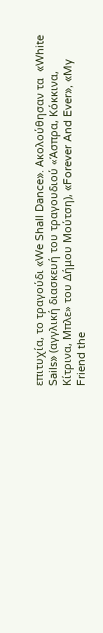επιτυχία, το τραγούδι «We Shall Dance». Ακολούθησαν τα  «White Sails» (αγγλική διασκευή του τραγουδιού «Άσπρα, Κόκκινα, Κίτρινα, Μπλε» του Δήμου Μούτση), «Forever And Ever», «My Friend the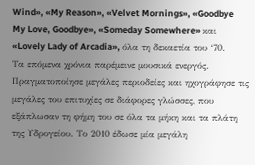Wind», «My Reason», «Velvet Mornings», «Goodbye My Love, Goodbye», «Someday Somewhere» και «Lovely Lady of Arcadia», όλα τη δεκαετία του ‘70.
Τα επόμενα χρόνια παρέμεινε μουσικά ενεργός. Πραγματοποίησε μεγάλες περιοδείες και ηχογράφησε τις μεγάλες του επιτυχίες σε διάφορες γλώσσες, που εξάπλωσαν τη φήμη του σε όλα τα μήκη και τα πλάτη της Υδρογείου. Το 2010 έδωσε μία μεγάλη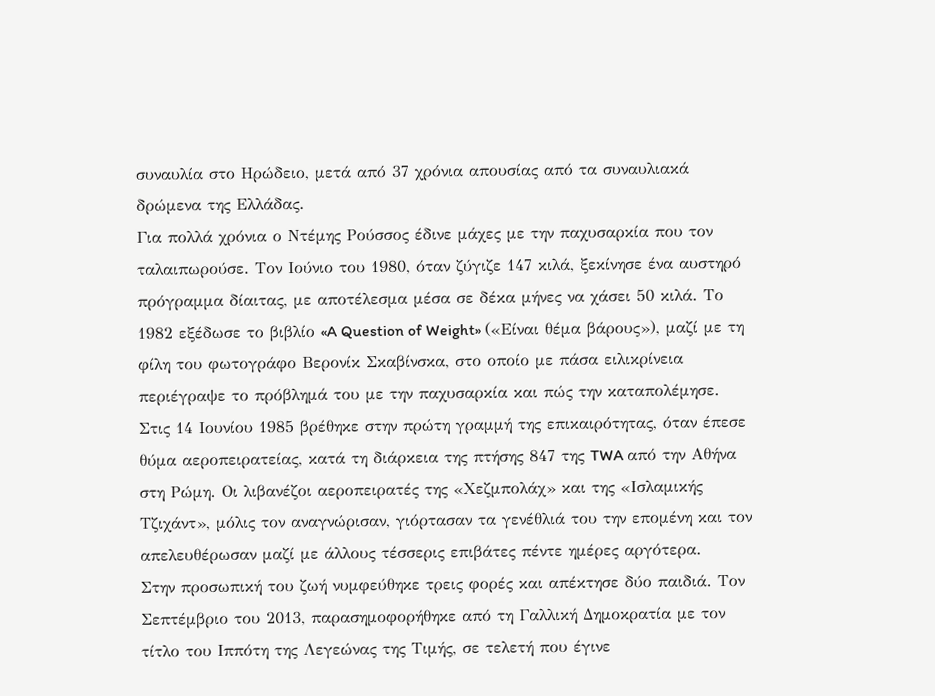συναυλία στο Ηρώδειο, μετά από 37 χρόνια απουσίας από τα συναυλιακά δρώμενα της Ελλάδας.
Για πολλά χρόνια ο Ντέμης Ρούσσος έδινε μάχες με την παχυσαρκία που τον ταλαιπωρούσε. Τον Ιούνιο του 1980, όταν ζύγιζε 147 κιλά, ξεκίνησε ένα αυστηρό πρόγραμμα δίαιτας, με αποτέλεσμα μέσα σε δέκα μήνες να χάσει 50 κιλά. Το 1982 εξέδωσε το βιβλίο «A Question of Weight» («Είναι θέμα βάρους»), μαζί με τη φίλη του φωτογράφο Βερονίκ Σκαβίνσκα, στο οποίο με πάσα ειλικρίνεια περιέγραψε το πρόβλημά του με την παχυσαρκία και πώς την καταπολέμησε.
Στις 14 Ιουνίου 1985 βρέθηκε στην πρώτη γραμμή της επικαιρότητας, όταν έπεσε θύμα αεροπειρατείας, κατά τη διάρκεια της πτήσης 847 της TWA από την Αθήνα στη Ρώμη. Οι λιβανέζοι αεροπειρατές της «Χεζμπολάχ» και της «Ισλαμικής Τζιχάντ», μόλις τον αναγνώρισαν, γιόρτασαν τα γενέθλιά του την επομένη και τον απελευθέρωσαν μαζί με άλλους τέσσερις επιβάτες πέντε ημέρες αργότερα.
Στην προσωπική του ζωή νυμφεύθηκε τρεις φορές και απέκτησε δύο παιδιά. Τον Σεπτέμβριο του 2013, παρασημοφορήθηκε από τη Γαλλική Δημοκρατία με τον τίτλο του Ιππότη της Λεγεώνας της Τιμής, σε τελετή που έγινε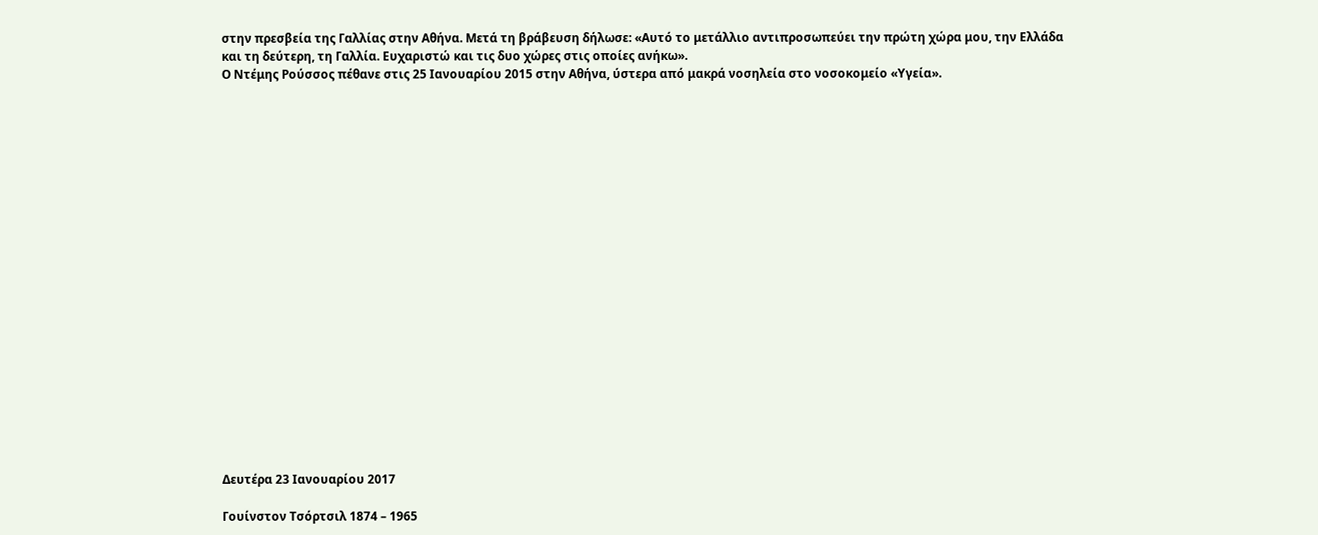στην πρεσβεία της Γαλλίας στην Αθήνα. Μετά τη βράβευση δήλωσε: «Αυτό το μετάλλιο αντιπροσωπεύει την πρώτη χώρα μου, την Ελλάδα και τη δεύτερη, τη Γαλλία. Ευχαριστώ και τις δυο χώρες στις οποίες ανήκω».
Ο Ντέμης Ρούσσος πέθανε στις 25 Ιανουαρίου 2015 στην Αθήνα, ύστερα από μακρά νοσηλεία στο νοσοκομείο «Υγεία».





















Δευτέρα 23 Ιανουαρίου 2017

Γουίνστον Τσόρτσιλ 1874 – 1965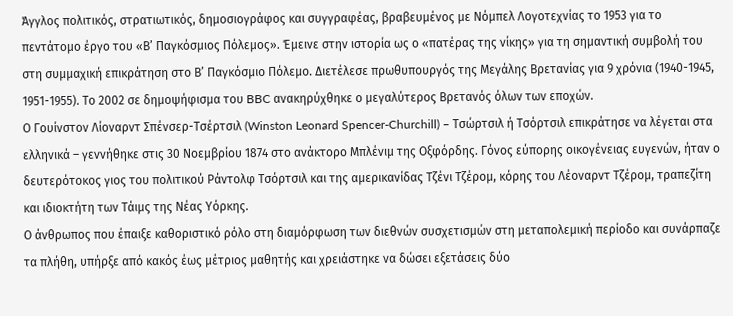Άγγλος πολιτικός, στρατιωτικός, δημοσιογράφος και συγγραφέας, βραβευμένος με Νόμπελ Λογοτεχνίας το 1953 για το πεντάτομο έργο του «Β’ Παγκόσμιος Πόλεμος». Έμεινε στην ιστορία ως ο «πατέρας της νίκης» για τη σημαντική συμβολή του στη συμμαχική επικράτηση στο Β’ Παγκόσμιο Πόλεμο. Διετέλεσε πρωθυπουργός της Μεγάλης Βρετανίας για 9 χρόνια (1940-1945, 1951-1955). Το 2002 σε δημοψήφισμα του BBC ανακηρύχθηκε ο μεγαλύτερος Βρετανός όλων των εποχών.
Ο Γουίνστον Λίοναρντ Σπένσερ-Τσέρτσιλ (Winston Leonard Spencer-Churchill) – Τσώρτσιλ ή Τσόρτσιλ επικράτησε να λέγεται στα ελληνικά – γεννήθηκε στις 30 Νοεμβρίου 1874 στο ανάκτορο Μπλένιμ της Οξφόρδης. Γόνος εύπορης οικογένειας ευγενών, ήταν ο δευτερότοκος γιος του πολιτικού Ράντολφ Τσόρτσιλ και της αμερικανίδας Τζένι Τζέρομ, κόρης του Λέοναρντ Τζέρομ, τραπεζίτη και ιδιοκτήτη των Τάιμς της Νέας Υόρκης.
Ο άνθρωπος που έπαιξε καθοριστικό ρόλο στη διαμόρφωση των διεθνών συσχετισμών στη μεταπολεμική περίοδο και συνάρπαζε τα πλήθη, υπήρξε από κακός έως μέτριος μαθητής και χρειάστηκε να δώσει εξετάσεις δύο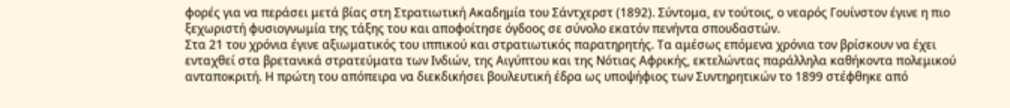φορές για να περάσει μετά βίας στη Στρατιωτική Ακαδημία του Σάντχερστ (1892). Σύντομα, εν τούτοις, ο νεαρός Γουίνστον έγινε η πιο ξεχωριστή φυσιογνωμία της τάξης του και αποφοίτησε όγδοος σε σύνολο εκατόν πενήντα σπουδαστών.
Στα 21 του χρόνια έγινε αξιωματικός του ιππικού και στρατιωτικός παρατηρητής. Τα αμέσως επόμενα χρόνια τον βρίσκουν να έχει ενταχθεί στα βρετανικά στρατεύματα των Ινδιών, της Αιγύπτου και της Νότιας Αφρικής, εκτελώντας παράλληλα καθήκοντα πολεμικού ανταποκριτή. Η πρώτη του απόπειρα να διεκδικήσει βουλευτική έδρα ως υποψήφιος των Συντηρητικών το 1899 στέφθηκε από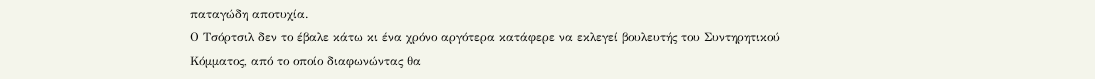παταγώδη αποτυχία.
Ο Τσόρτσιλ δεν το έβαλε κάτω κι ένα χρόνο αργότερα κατάφερε να εκλεγεί βουλευτής του Συντηρητικού Κόμματος, από το οποίο διαφωνώντας θα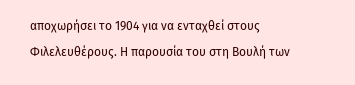αποχωρήσει το 1904 για να ενταχθεί στους Φιλελευθέρους. Η παρουσία του στη Βουλή των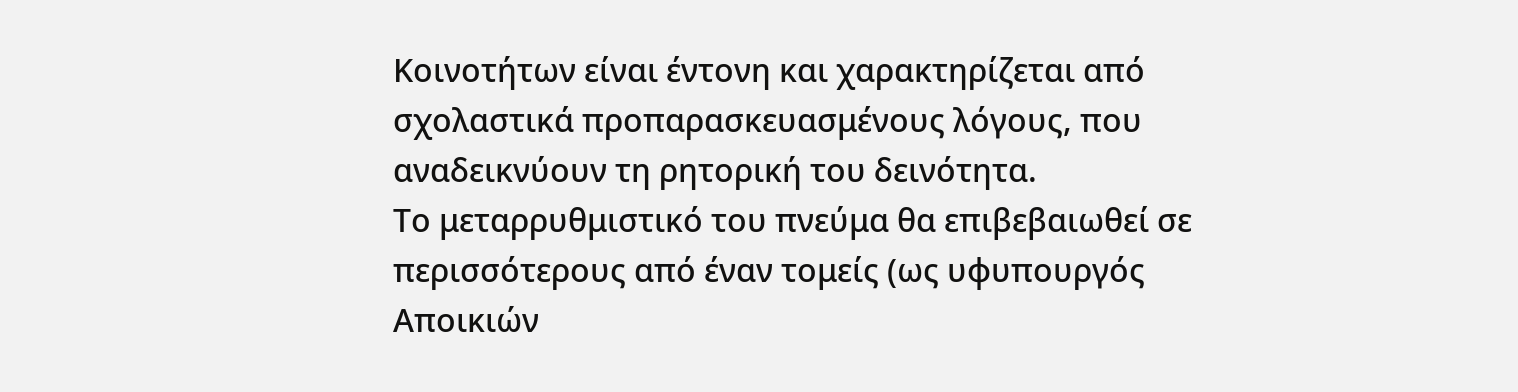Κοινοτήτων είναι έντονη και χαρακτηρίζεται από σχολαστικά προπαρασκευασμένους λόγους, που αναδεικνύουν τη ρητορική του δεινότητα.
Το μεταρρυθμιστικό του πνεύμα θα επιβεβαιωθεί σε περισσότερους από έναν τομείς (ως υφυπουργός Αποικιών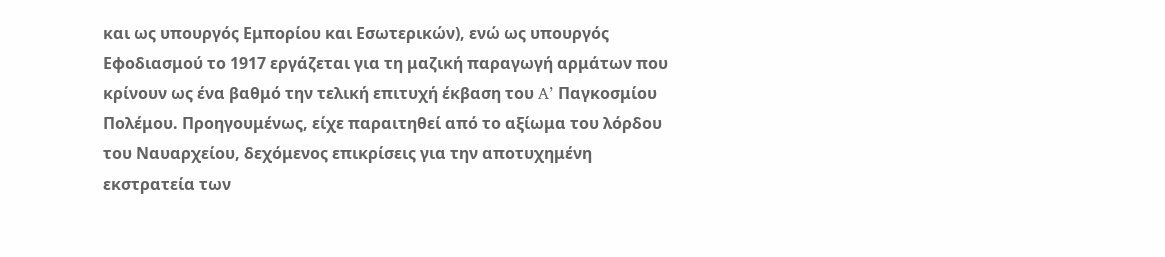και ως υπουργός Εμπορίου και Εσωτερικών), ενώ ως υπουργός Εφοδιασμού το 1917 εργάζεται για τη μαζική παραγωγή αρμάτων που κρίνουν ως ένα βαθμό την τελική επιτυχή έκβαση του A’ Παγκοσμίου Πολέμου. Προηγουμένως, είχε παραιτηθεί από το αξίωμα του λόρδου του Ναυαρχείου, δεχόμενος επικρίσεις για την αποτυχημένη εκστρατεία των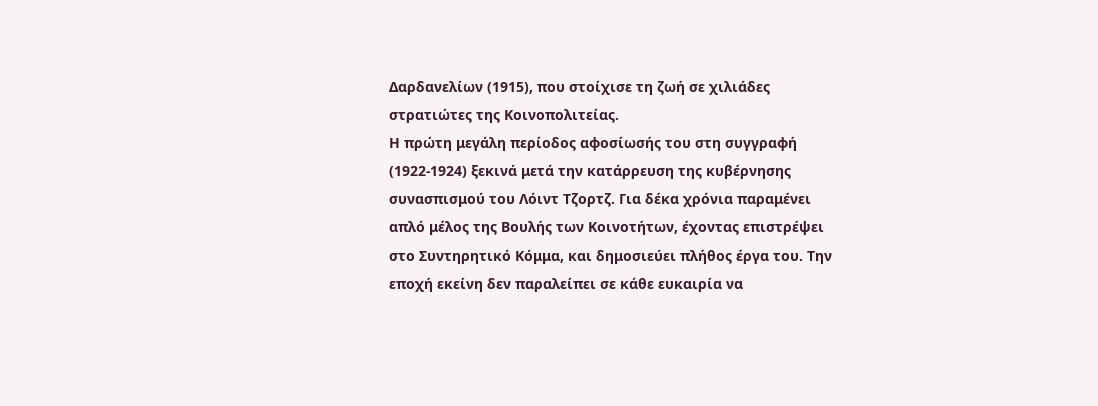Δαρδανελίων (1915), που στοίχισε τη ζωή σε χιλιάδες στρατιώτες της Κοινοπολιτείας.
Η πρώτη μεγάλη περίοδος αφοσίωσής του στη συγγραφή (1922-1924) ξεκινά μετά την κατάρρευση της κυβέρνησης συνασπισμού του Λόιντ Τζορτζ. Για δέκα χρόνια παραμένει απλό μέλος της Βουλής των Κοινοτήτων, έχοντας επιστρέψει στο Συντηρητικό Κόμμα, και δημοσιεύει πλήθος έργα του. Την εποχή εκείνη δεν παραλείπει σε κάθε ευκαιρία να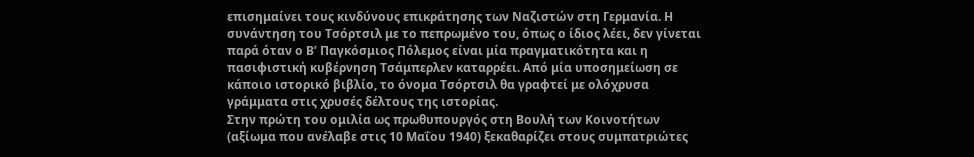επισημαίνει τους κινδύνους επικράτησης των Ναζιστών στη Γερμανία. Η συνάντηση του Τσόρτσιλ με το πεπρωμένο του, όπως ο ίδιος λέει, δεν γίνεται παρά όταν ο Β’ Παγκόσμιος Πόλεμος είναι μία πραγματικότητα και η πασιφιστική κυβέρνηση Τσάμπερλεν καταρρέει. Από μία υποσημείωση σε κάποιο ιστορικό βιβλίο, το όνομα Τσόρτσιλ θα γραφτεί με ολόχρυσα γράμματα στις χρυσές δέλτους της ιστορίας.
Στην πρώτη του ομιλία ως πρωθυπουργός στη Βουλή των Κοινοτήτων (αξίωμα που ανέλαβε στις 10 Μαΐου 1940) ξεκαθαρίζει στους συμπατριώτες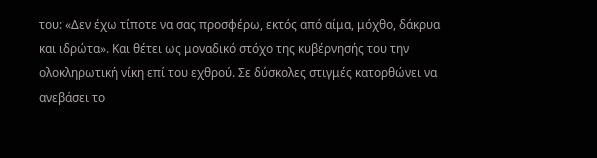του: «Δεν έχω τίποτε να σας προσφέρω, εκτός από αίμα, μόχθο, δάκρυα και ιδρώτα». Και θέτει ως μοναδικό στόχο της κυβέρνησής του την ολοκληρωτική νίκη επί του εχθρού. Σε δύσκολες στιγμές κατορθώνει να ανεβάσει το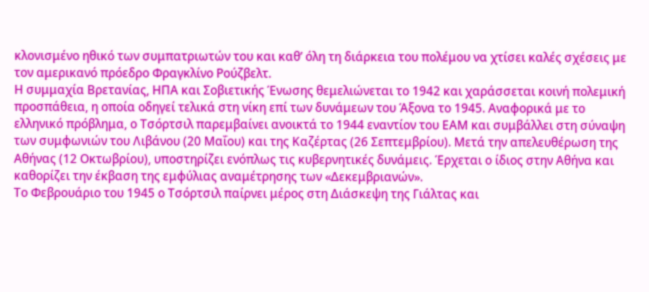κλονισμένο ηθικό των συμπατριωτών του και καθ’ όλη τη διάρκεια του πολέμου να χτίσει καλές σχέσεις με τον αμερικανό πρόεδρο Φραγκλίνο Ρούζβελτ.
Η συμμαχία Βρετανίας, ΗΠΑ και Σοβιετικής Ένωσης θεμελιώνεται το 1942 και χαράσσεται κοινή πολεμική προσπάθεια, η οποία οδηγεί τελικά στη νίκη επί των δυνάμεων του Άξονα το 1945. Αναφορικά με το ελληνικό πρόβλημα, ο Τσόρτσιλ παρεμβαίνει ανοικτά το 1944 εναντίον του ΕΑΜ και συμβάλλει στη σύναψη των συμφωνιών του Λιβάνου (20 Μαΐου) και της Καζέρτας (26 Σεπτεμβρίου). Μετά την απελευθέρωση της Αθήνας (12 Οκτωβρίου), υποστηρίζει ενόπλως τις κυβερνητικές δυνάμεις. Έρχεται ο ίδιος στην Αθήνα και καθορίζει την έκβαση της εμφύλιας αναμέτρησης των «Δεκεμβριανών».
Το Φεβρουάριο του 1945 ο Τσόρτσιλ παίρνει μέρος στη Διάσκεψη της Γιάλτας και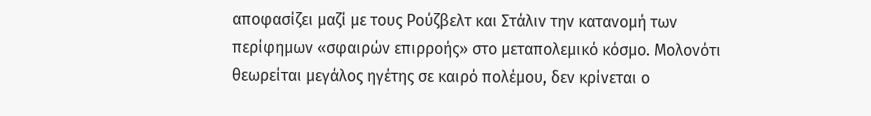αποφασίζει μαζί με τους Ρούζβελτ και Στάλιν την κατανομή των περίφημων «σφαιρών επιρροής» στο μεταπολεμικό κόσμο. Μολονότι θεωρείται μεγάλος ηγέτης σε καιρό πολέμου, δεν κρίνεται ο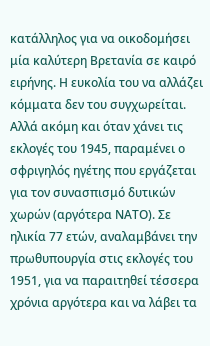κατάλληλος για να οικοδομήσει μία καλύτερη Βρετανία σε καιρό ειρήνης. Η ευκολία του να αλλάζει κόμματα δεν του συγχωρείται. Αλλά ακόμη και όταν χάνει τις εκλογές του 1945, παραμένει ο σφριγηλός ηγέτης που εργάζεται για τον συνασπισμό δυτικών χωρών (αργότερα ΝΑΤΟ). Σε ηλικία 77 ετών, αναλαμβάνει την πρωθυπουργία στις εκλογές του 1951, για να παραιτηθεί τέσσερα χρόνια αργότερα και να λάβει τα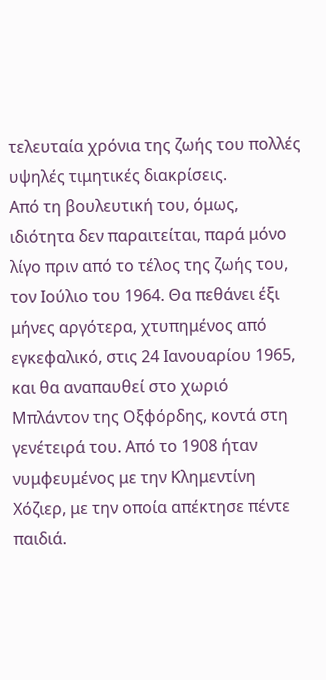τελευταία χρόνια της ζωής του πολλές υψηλές τιμητικές διακρίσεις.
Από τη βουλευτική του, όμως, ιδιότητα δεν παραιτείται, παρά μόνο λίγο πριν από το τέλος της ζωής του, τον Ιούλιο του 1964. Θα πεθάνει έξι μήνες αργότερα, χτυπημένος από εγκεφαλικό, στις 24 Ιανουαρίου 1965, και θα αναπαυθεί στο χωριό Μπλάντον της Οξφόρδης, κοντά στη γενέτειρά του. Από το 1908 ήταν νυμφευμένος με την Κλημεντίνη Χόζιερ, με την οποία απέκτησε πέντε παιδιά.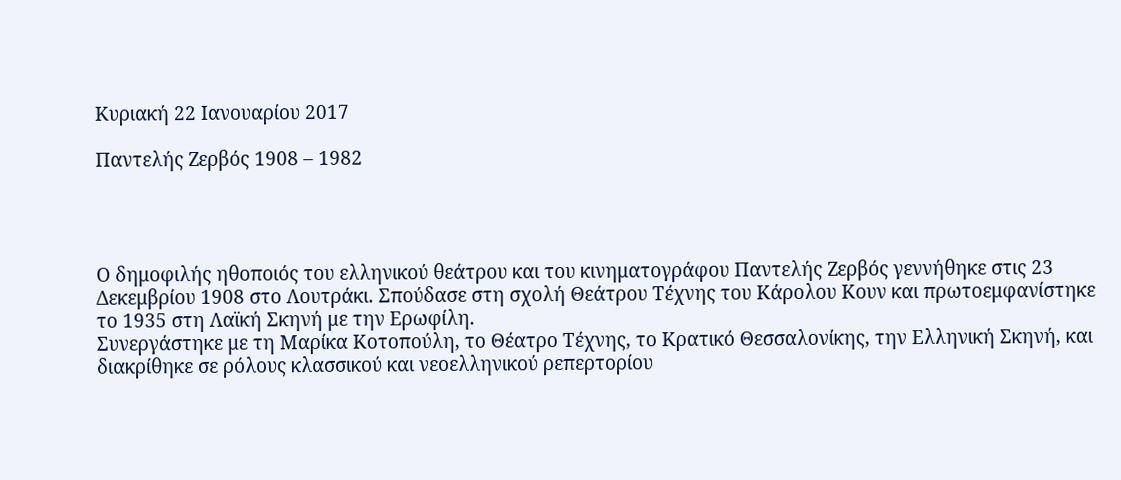Κυριακή 22 Ιανουαρίου 2017

Παντελής Ζερβός 1908 – 1982




Ο δημοφιλής ηθοποιός του ελληνικού θεάτρου και του κινηματογράφου Παντελής Ζερβός γεννήθηκε στις 23 Δεκεμβρίου 1908 στο Λουτράκι. Σπούδασε στη σχολή Θεάτρου Τέχνης του Κάρολου Κουν και πρωτοεμφανίστηκε το 1935 στη Λαϊκή Σκηνή με την Ερωφίλη.
Συνεργάστηκε με τη Μαρίκα Κοτοπούλη, το Θέατρο Τέχνης, το Κρατικό Θεσσαλονίκης, την Ελληνική Σκηνή, και διακρίθηκε σε ρόλους κλασσικού και νεοελληνικού ρεπερτορίου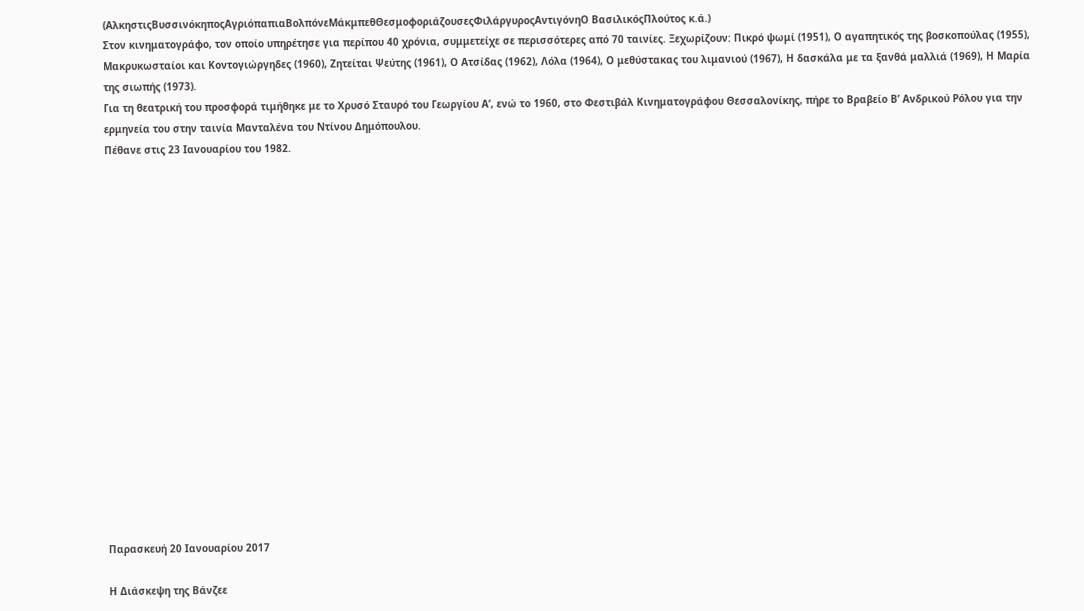(ΑλκηστιςΒυσσινόκηποςΑγριόπαπιαΒολπόνεΜάκμπεθΘεσμοφοριάζουσεςΦιλάργυροςΑντιγόνηΟ ΒασιλικόςΠλούτος κ.ά.)
Στον κινηματογράφο, τον οποίο υπηρέτησε για περίπου 40 χρόνια, συμμετείχε σε περισσότερες από 70 ταινίες. Ξεχωρίζουν: Πικρό ψωμί (1951), Ο αγαπητικός της βοσκοπούλας (1955), Μακρυκωσταίοι και Κοντογιώργηδες (1960), Ζητείται Ψεύτης (1961), Ο Ατσίδας (1962), Λόλα (1964), Ο μεθύστακας του λιμανιού (1967), Η δασκάλα με τα ξανθά μαλλιά (1969), Η Μαρία της σιωπής (1973).
Για τη θεατρική του προσφορά τιμήθηκε με το Χρυσό Σταυρό του Γεωργίου Α’, ενώ το 1960, στο Φεστιβάλ Κινηματογράφου Θεσσαλονίκης, πήρε το Βραβείο Β’ Ανδρικού Ρόλου για την ερμηνεία του στην ταινία Μανταλένα του Ντίνου Δημόπουλου.
Πέθανε στις 23 Ιανουαρίου του 1982.


















Παρασκευή 20 Ιανουαρίου 2017

Η Διάσκεψη της Βάνζεε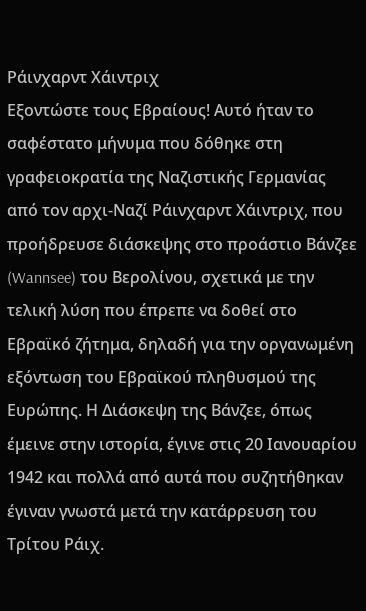Ράινχαρντ Χάιντριχ
Εξοντώστε τους Εβραίους! Αυτό ήταν το σαφέστατο μήνυμα που δόθηκε στη γραφειοκρατία της Ναζιστικής Γερμανίας από τον αρχι-Ναζί Ράινχαρντ Χάιντριχ, που προήδρευσε διάσκεψης στο προάστιο Βάνζεε (Wannsee) του Βερολίνου, σχετικά με την τελική λύση που έπρεπε να δοθεί στο Εβραϊκό ζήτημα, δηλαδή για την οργανωμένη εξόντωση του Εβραϊκού πληθυσμού της Ευρώπης. Η Διάσκεψη της Βάνζεε, όπως έμεινε στην ιστορία, έγινε στις 20 Ιανουαρίου 1942 και πολλά από αυτά που συζητήθηκαν έγιναν γνωστά μετά την κατάρρευση του Τρίτου Ράιχ.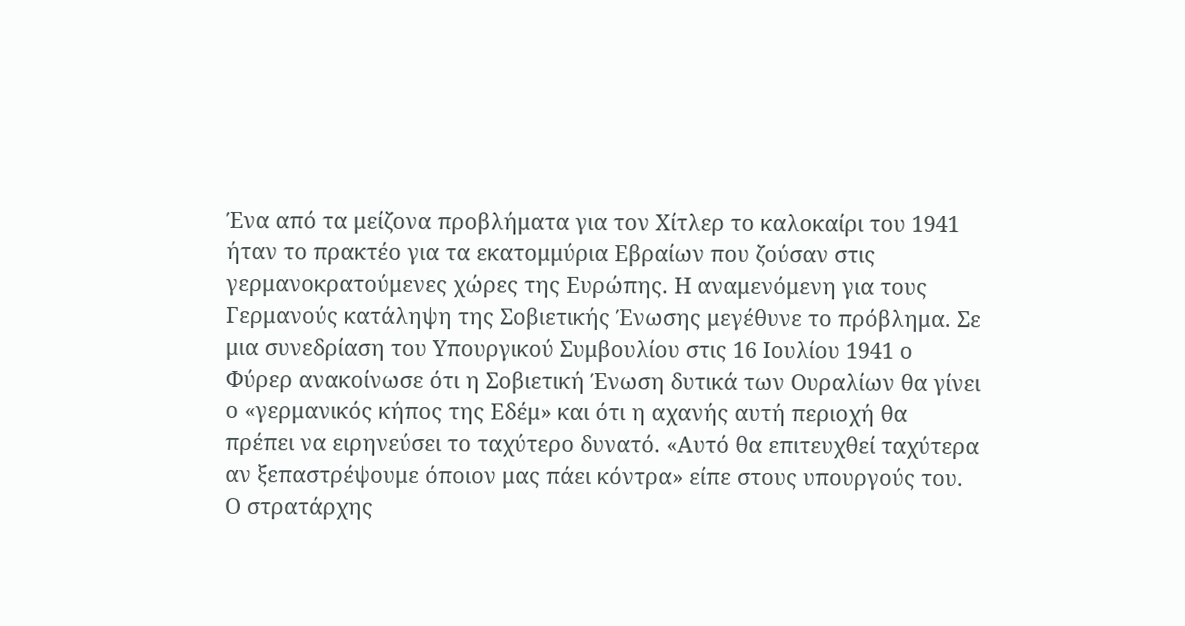Ένα από τα μείζονα προβλήματα για τον Χίτλερ το καλοκαίρι του 1941 ήταν το πρακτέο για τα εκατομμύρια Εβραίων που ζούσαν στις γερμανοκρατούμενες χώρες της Ευρώπης. Η αναμενόμενη για τους Γερμανούς κατάληψη της Σοβιετικής Ένωσης μεγέθυνε το πρόβλημα. Σε μια συνεδρίαση του Υπουργικού Συμβουλίου στις 16 Ιουλίου 1941 ο Φύρερ ανακοίνωσε ότι η Σοβιετική Ένωση δυτικά των Ουραλίων θα γίνει ο «γερμανικός κήπος της Εδέμ» και ότι η αχανής αυτή περιοχή θα πρέπει να ειρηνεύσει το ταχύτερο δυνατό. «Αυτό θα επιτευχθεί ταχύτερα αν ξεπαστρέψουμε όποιον μας πάει κόντρα» είπε στους υπουργούς του.
Ο στρατάρχης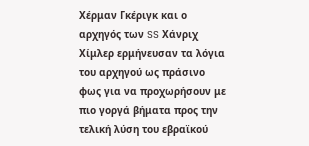Χέρμαν Γκέριγκ και ο αρχηγός των SS Χάνριχ Χίμλερ ερμήνευσαν τα λόγια του αρχηγού ως πράσινο φως για να προχωρήσουν με πιο γοργά βήματα προς την τελική λύση του εβραϊκού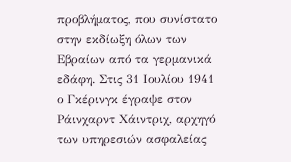προβλήματος, που συνίστατο στην εκδίωξη όλων των Εβραίων από τα γερμανικά εδάφη. Στις 31 Ιουλίου 1941 ο Γκέρινγκ έγραψε στον Ράινχαρντ Χάιντριχ, αρχηγό των υπηρεσιών ασφαλείας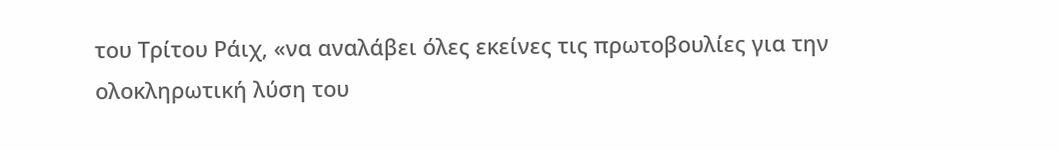του Τρίτου Ράιχ, «να αναλάβει όλες εκείνες τις πρωτοβουλίες για την ολοκληρωτική λύση του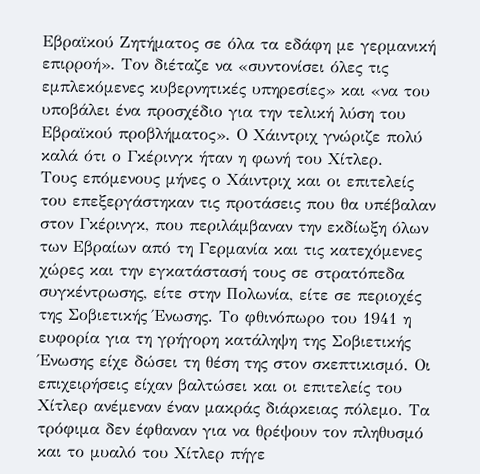Εβραϊκού Ζητήματος σε όλα τα εδάφη με γερμανική επιρροή». Τον διέταζε να «συντονίσει όλες τις εμπλεκόμενες κυβερνητικές υπηρεσίες» και «να του υποβάλει ένα προσχέδιο για την τελική λύση του Εβραϊκού προβλήματος». Ο Χάιντριχ γνώριζε πολύ καλά ότι ο Γκέρινγκ ήταν η φωνή του Χίτλερ.
Τους επόμενους μήνες ο Χάιντριχ και οι επιτελείς του επεξεργάστηκαν τις προτάσεις που θα υπέβαλαν στον Γκέρινγκ, που περιλάμβαναν την εκδίωξη όλων των Εβραίων από τη Γερμανία και τις κατεχόμενες χώρες και την εγκατάστασή τους σε στρατόπεδα συγκέντρωσης, είτε στην Πολωνία, είτε σε περιοχές της Σοβιετικής Ένωσης. Το φθινόπωρο του 1941 η ευφορία για τη γρήγορη κατάληψη της Σοβιετικής Ένωσης είχε δώσει τη θέση της στον σκεπτικισμό. Οι επιχειρήσεις είχαν βαλτώσει και οι επιτελείς του Χίτλερ ανέμεναν έναν μακράς διάρκειας πόλεμο. Τα τρόφιμα δεν έφθαναν για να θρέψουν τον πληθυσμό και το μυαλό του Χίτλερ πήγε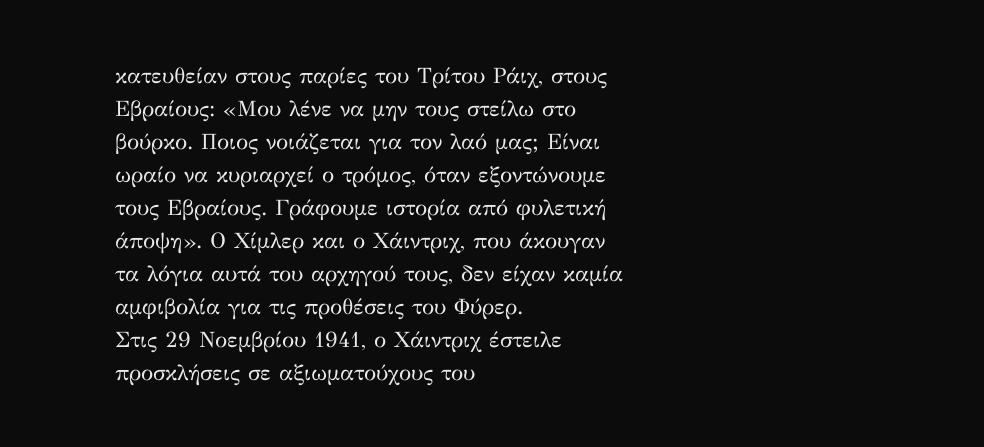κατευθείαν στους παρίες του Τρίτου Ράιχ, στους Εβραίους: «Μου λένε να μην τους στείλω στο βούρκο. Ποιος νοιάζεται για τον λαό μας; Είναι ωραίο να κυριαρχεί ο τρόμος, όταν εξοντώνουμε τους Εβραίους. Γράφουμε ιστορία από φυλετική άποψη». Ο Χίμλερ και ο Χάιντριχ, που άκουγαν τα λόγια αυτά του αρχηγού τους, δεν είχαν καμία αμφιβολία για τις προθέσεις του Φύρερ.
Στις 29 Νοεμβρίου 1941, ο Χάιντριχ έστειλε προσκλήσεις σε αξιωματούχους του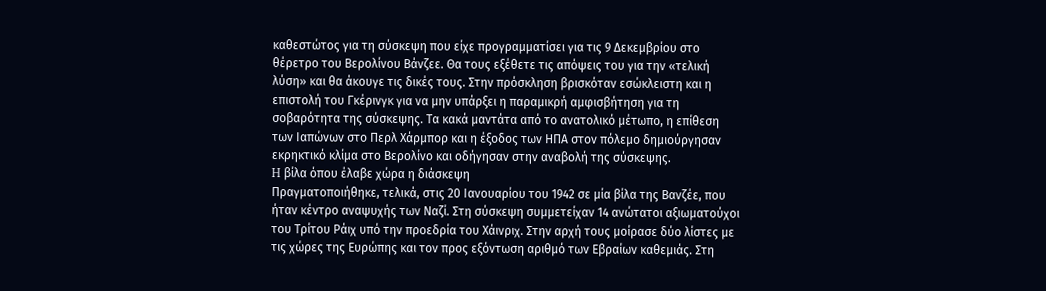καθεστώτος για τη σύσκεψη που είχε προγραμματίσει για τις 9 Δεκεμβρίου στο θέρετρο του Βερολίνου Βάνζεε. Θα τους εξέθετε τις απόψεις του για την «τελική λύση» και θα άκουγε τις δικές τους. Στην πρόσκληση βρισκόταν εσώκλειστη και η επιστολή του Γκέρινγκ για να μην υπάρξει η παραμικρή αμφισβήτηση για τη σοβαρότητα της σύσκεψης. Τα κακά μαντάτα από το ανατολικό μέτωπο, η επίθεση των Ιαπώνων στο Περλ Χάρμπορ και η έξοδος των ΗΠΑ στον πόλεμο δημιούργησαν εκρηκτικό κλίμα στο Βερολίνο και οδήγησαν στην αναβολή της σύσκεψης.
H βίλα όπου έλαβε χώρα η διάσκεψη
Πραγματοποιήθηκε, τελικά, στις 20 Ιανουαρίου του 1942 σε μία βίλα της Βανζέε, που ήταν κέντρο αναψυχής των Ναζί. Στη σύσκεψη συμμετείχαν 14 ανώτατοι αξιωματούχοι του Τρίτου Ράιχ υπό την προεδρία του Χάινριχ. Στην αρχή τους μοίρασε δύο λίστες με τις χώρες της Ευρώπης και τον προς εξόντωση αριθμό των Εβραίων καθεμιάς. Στη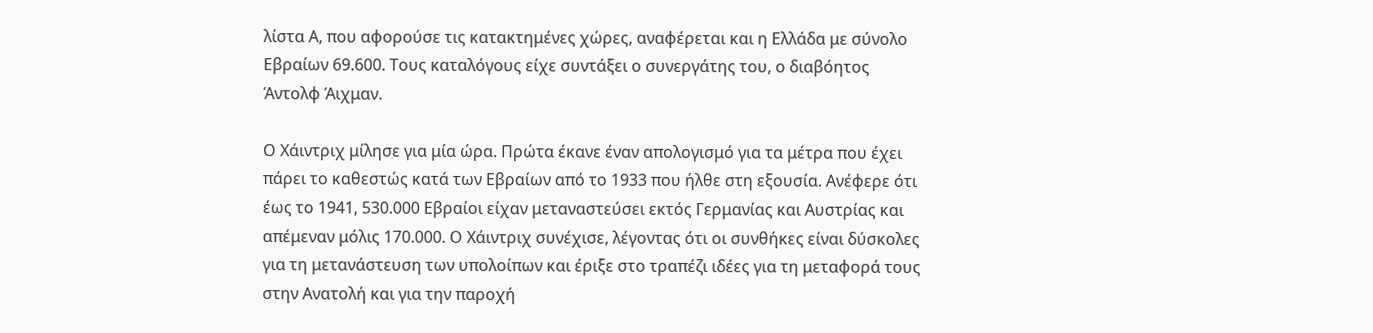λίστα Α, που αφορούσε τις κατακτημένες χώρες, αναφέρεται και η Ελλάδα με σύνολο Εβραίων 69.600. Τους καταλόγους είχε συντάξει ο συνεργάτης του, ο διαβόητος Άντολφ Άιχμαν.

Ο Χάιντριχ μίλησε για μία ώρα. Πρώτα έκανε έναν απολογισμό για τα μέτρα που έχει πάρει το καθεστώς κατά των Εβραίων από το 1933 που ήλθε στη εξουσία. Ανέφερε ότι έως το 1941, 530.000 Εβραίοι είχαν μεταναστεύσει εκτός Γερμανίας και Αυστρίας και απέμεναν μόλις 170.000. Ο Χάιντριχ συνέχισε, λέγοντας ότι οι συνθήκες είναι δύσκολες για τη μετανάστευση των υπολοίπων και έριξε στο τραπέζι ιδέες για τη μεταφορά τους στην Ανατολή και για την παροχή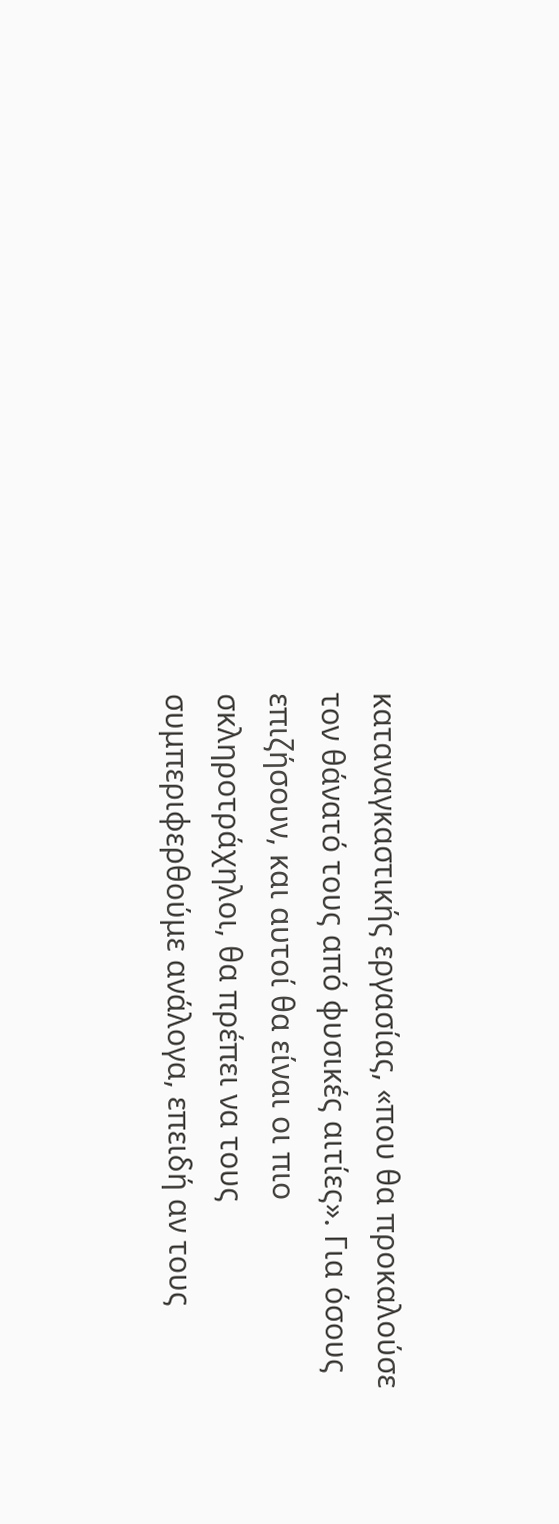καταναγκαστικής εργασίας, «που θα προκαλούσε τον θάνατό τους από φυσικές αιτίες». Για όσους επιζήσουν, και αυτοί θα είναι οι πιο σκληροτράχηλοι, θα πρέπει να τους συμπεριφερθούμε ανάλογα, επειδή αν τους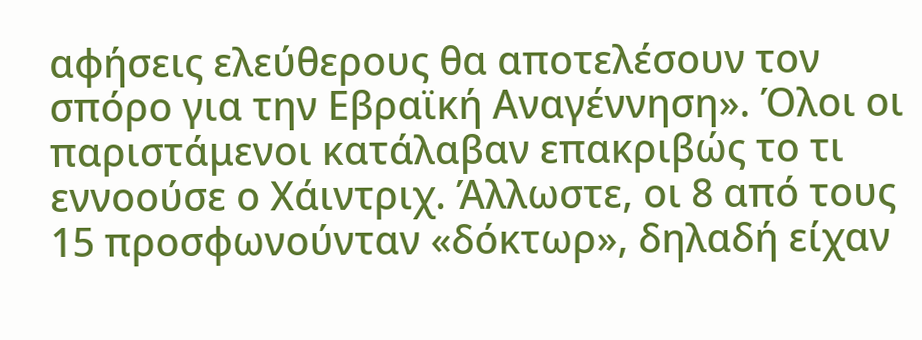αφήσεις ελεύθερους θα αποτελέσουν τον σπόρο για την Εβραϊκή Αναγέννηση». Όλοι οι παριστάμενοι κατάλαβαν επακριβώς το τι εννοούσε ο Χάιντριχ. Άλλωστε, οι 8 από τους 15 προσφωνούνταν «δόκτωρ», δηλαδή είχαν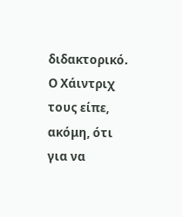διδακτορικό.
Ο Χάιντριχ τους είπε, ακόμη, ότι για να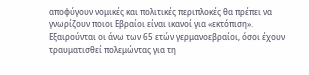αποφύγουν νομικές και πολιτικές περιπλοκές θα πρέπει να γνωρίζουν ποιοι Εβραίοι είναι ικανοί για «εκτόπιση». Εξαιρούνται οι άνω των 65 ετών γερμανοεβραίοι, όσοι έχουν τραυματισθεί πολεμώντας για τη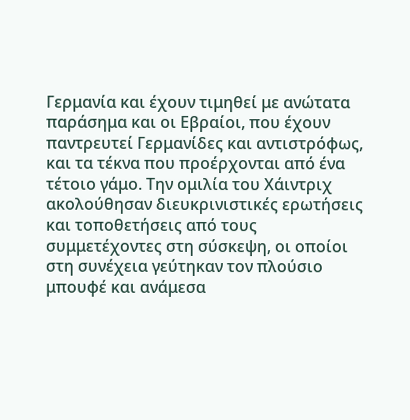Γερμανία και έχουν τιμηθεί με ανώτατα παράσημα και οι Εβραίοι, που έχουν παντρευτεί Γερμανίδες και αντιστρόφως, και τα τέκνα που προέρχονται από ένα τέτοιο γάμο. Την ομιλία του Χάιντριχ ακολούθησαν διευκρινιστικές ερωτήσεις και τοποθετήσεις από τους συμμετέχοντες στη σύσκεψη, οι οποίοι στη συνέχεια γεύτηκαν τον πλούσιο μπουφέ και ανάμεσα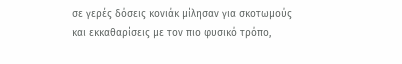σε γερές δόσεις κονιάκ μίλησαν για σκοτωμούς και εκκαθαρίσεις με τον πιο φυσικό τρόπο,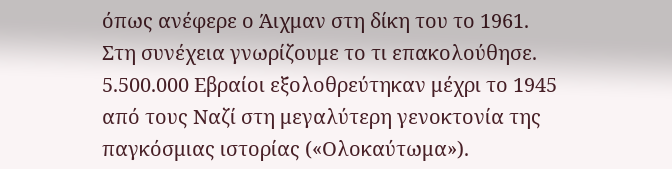όπως ανέφερε ο Άιχμαν στη δίκη του το 1961.
Στη συνέχεια γνωρίζουμε το τι επακολούθησε. 5.500.000 Εβραίοι εξολοθρεύτηκαν μέχρι το 1945 από τους Ναζί στη μεγαλύτερη γενοκτονία της παγκόσμιας ιστορίας («Ολοκαύτωμα»).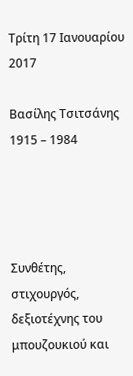Τρίτη 17 Ιανουαρίου 2017

Βασίλης Τσιτσάνης 1915 – 1984




Συνθέτης, στιχουργός, δεξιοτέχνης του μπουζουκιού και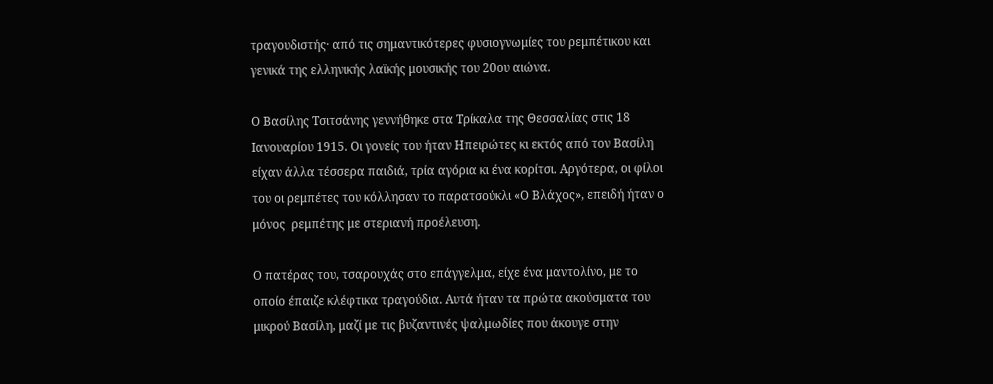τραγουδιστής· από τις σημαντικότερες φυσιογνωμίες του ρεμπέτικου και γενικά της ελληνικής λαϊκής μουσικής του 20ου αιώνα.

Ο Βασίλης Τσιτσάνης γεννήθηκε στα Τρίκαλα της Θεσσαλίας στις 18 Ιανουαρίου 1915. Οι γονείς του ήταν Ηπειρώτες κι εκτός από τον Βασίλη είχαν άλλα τέσσερα παιδιά, τρία αγόρια κι ένα κορίτσι. Αργότερα, οι φίλοι του οι ρεμπέτες του κόλλησαν το παρατσούκλι «Ο Βλάχος», επειδή ήταν ο μόνος  ρεμπέτης με στεριανή προέλευση.

Ο πατέρας του, τσαρουχάς στο επάγγελμα, είχε ένα μαντολίνο, με το οποίο έπαιζε κλέφτικα τραγούδια. Αυτά ήταν τα πρώτα ακούσματα του μικρού Βασίλη, μαζί με τις βυζαντινές ψαλμωδίες που άκουγε στην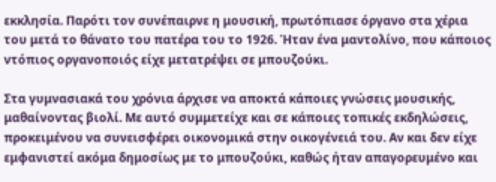εκκλησία. Παρότι τον συνέπαιρνε η μουσική, πρωτόπιασε όργανο στα χέρια του μετά το θάνατο του πατέρα του το 1926. Ήταν ένα μαντολίνο, που κάποιος ντόπιος οργανοποιός είχε μετατρέψει σε μπουζούκι.

Στα γυμνασιακά του χρόνια άρχισε να αποκτά κάποιες γνώσεις μουσικής, μαθαίνοντας βιολί. Με αυτό συμμετείχε και σε κάποιες τοπικές εκδηλώσεις, προκειμένου να συνεισφέρει οικονομικά στην οικογένειά του. Αν και δεν είχε εμφανιστεί ακόμα δημοσίως με το μπουζούκι, καθώς ήταν απαγορευμένο και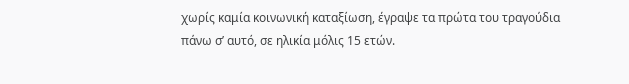χωρίς καμία κοινωνική καταξίωση, έγραψε τα πρώτα του τραγούδια πάνω σ’ αυτό, σε ηλικία μόλις 15 ετών.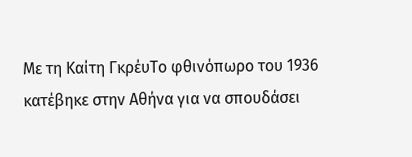Με τη Καίτη ΓκρέυΤο φθινόπωρο του 1936 κατέβηκε στην Αθήνα για να σπουδάσει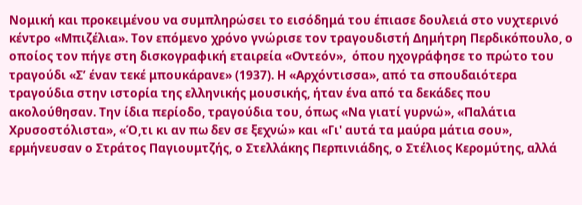Νομική και προκειμένου να συμπληρώσει το εισόδημά του έπιασε δουλειά στο νυχτερινό κέντρο «Μπιζέλια». Τον επόμενο χρόνο γνώρισε τον τραγουδιστή Δημήτρη Περδικόπουλο, ο οποίος τον πήγε στη δισκογραφική εταιρεία «Οντεόν»,  όπου ηχογράφησε το πρώτο του τραγούδι «Σ’ έναν τεκέ μπουκάρανε» (1937). Η «Αρχόντισσα», από τα σπουδαιότερα τραγούδια στην ιστορία της ελληνικής μουσικής, ήταν ένα από τα δεκάδες που ακολούθησαν. Την ίδια περίοδο, τραγούδια του, όπως «Να γιατί γυρνώ», «Παλάτια Χρυσοστόλιστα», «Ό,τι κι αν πω δεν σε ξεχνώ» και «Γι' αυτά τα μαύρα μάτια σου», ερμήνευσαν ο Στράτος Παγιουμτζής, ο Στελλάκης Περπινιάδης, ο Στέλιος Κερομύτης, αλλά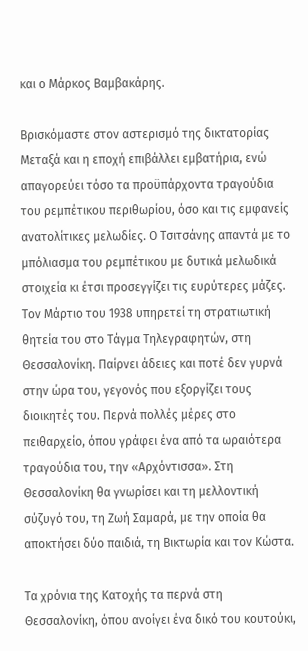και ο Μάρκος Βαμβακάρης.

Βρισκόμαστε στον αστερισμό της δικτατορίας Μεταξά και η εποχή επιβάλλει εμβατήρια, ενώ απαγορεύει τόσο τα προϋπάρχοντα τραγούδια του ρεμπέτικου περιθωρίου, όσο και τις εμφανείς ανατολίτικες μελωδίες. Ο Τσιτσάνης απαντά με το μπόλιασμα του ρεμπέτικου με δυτικά μελωδικά στοιχεία κι έτσι προσεγγίζει τις ευρύτερες μάζες. Τον Μάρτιο του 1938 υπηρετεί τη στρατιωτική θητεία του στο Τάγμα Τηλεγραφητών, στη Θεσσαλονίκη. Παίρνει άδειες και ποτέ δεν γυρνά στην ώρα του, γεγονός που εξοργίζει τους διοικητές του. Περνά πολλές μέρες στο πειθαρχείο, όπου γράφει ένα από τα ωραιότερα τραγούδια του, την «Αρχόντισσα». Στη Θεσσαλονίκη θα γνωρίσει και τη μελλοντική σύζυγό του, τη Ζωή Σαμαρά, με την οποία θα αποκτήσει δύο παιδιά, τη Βικτωρία και τον Κώστα.

Τα χρόνια της Κατοχής τα περνά στη Θεσσαλονίκη, όπου ανοίγει ένα δικό του κουτούκι,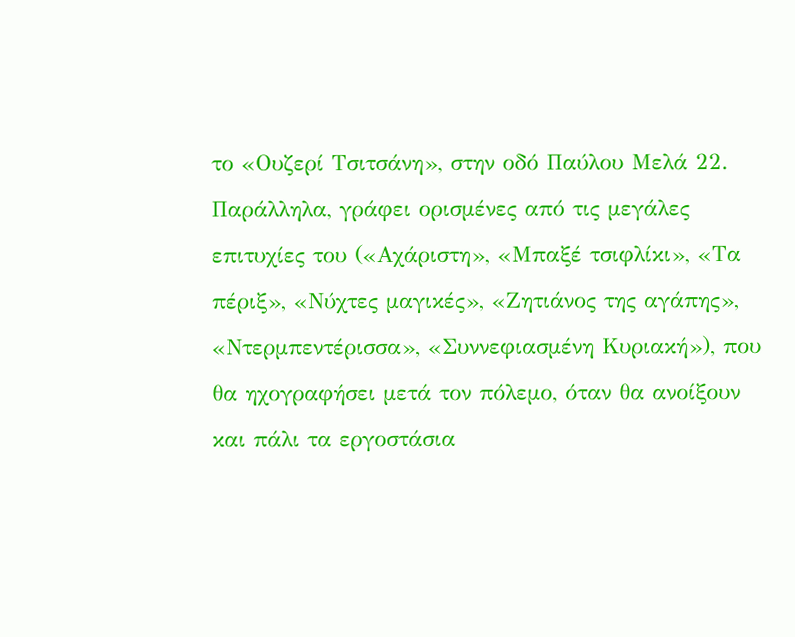το «Ουζερί Τσιτσάνη», στην οδό Παύλου Μελά 22. Παράλληλα, γράφει ορισμένες από τις μεγάλες επιτυχίες του («Αχάριστη», «Μπαξέ τσιφλίκι», «Τα πέριξ», «Νύχτες μαγικές», «Ζητιάνος της αγάπης», «Ντερμπεντέρισσα», «Συννεφιασμένη Κυριακή»), που θα ηχογραφήσει μετά τον πόλεμο, όταν θα ανοίξουν και πάλι τα εργοστάσια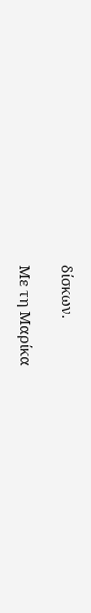δίσκων.

Με τη Μαρίκα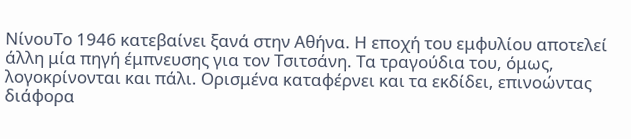ΝίνουΤο 1946 κατεβαίνει ξανά στην Αθήνα. Η εποχή του εμφυλίου αποτελεί άλλη μία πηγή έμπνευσης για τον Τσιτσάνη. Τα τραγούδια του, όμως, λογοκρίνονται και πάλι. Ορισμένα καταφέρνει και τα εκδίδει, επινοώντας διάφορα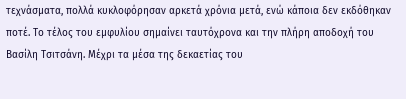τεχνάσματα, πολλά κυκλοφόρησαν αρκετά χρόνια μετά, ενώ κάποια δεν εκδόθηκαν ποτέ. Το τέλος του εμφυλίου σημαίνει ταυτόχρονα και την πλήρη αποδοχή του Βασίλη Τσιτσάνη. Μέχρι τα μέσα της δεκαετίας του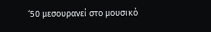‘50 μεσουρανεί στο μουσικό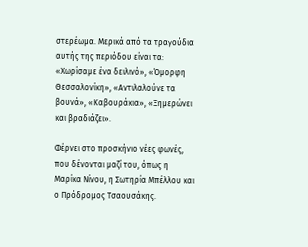στερέωμα. Μερικά από τα τραγούδια αυτής της περιόδου είναι τα: «Χωρίσαμε ένα δειλινό», «Όμορφη Θεσσαλονίκη», «Αντιλαλούνε τα βουνά», «Καβουράκια», «Ξημερώνει και βραδιάζει».

Φέρνει στο προσκήνιο νέες φωνές, που δένονται μαζί του, όπως η Μαρίκα Νίνου, η Σωτηρία Μπέλλου και ο Πρόδρομος Τσαουσάκης.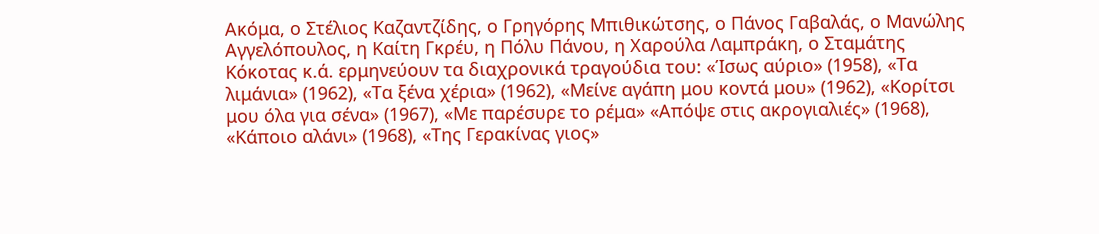Ακόμα, ο Στέλιος Καζαντζίδης, ο Γρηγόρης Μπιθικώτσης, ο Πάνος Γαβαλάς, ο Μανώλης Αγγελόπουλος, η Καίτη Γκρέυ, η Πόλυ Πάνου, η Χαρούλα Λαμπράκη, ο Σταμάτης Κόκοτας κ.ά. ερμηνεύουν τα διαχρονικά τραγούδια του: «Ίσως αύριο» (1958), «Τα λιμάνια» (1962), «Τα ξένα χέρια» (1962), «Μείνε αγάπη μου κοντά μου» (1962), «Κορίτσι μου όλα για σένα» (1967), «Με παρέσυρε το ρέμα» «Απόψε στις ακρογιαλιές» (1968), «Κάποιο αλάνι» (1968), «Της Γερακίνας γιος»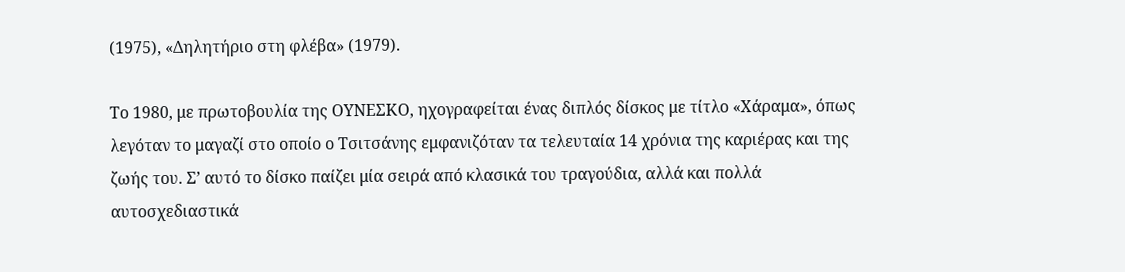(1975), «Δηλητήριο στη φλέβα» (1979).

Το 1980, με πρωτοβουλία της ΟΥΝΕΣΚΟ, ηχογραφείται ένας διπλός δίσκος με τίτλο «Χάραμα», όπως λεγόταν το μαγαζί στο οποίο ο Τσιτσάνης εμφανιζόταν τα τελευταία 14 χρόνια της καριέρας και της ζωής του. Σ’ αυτό το δίσκο παίζει μία σειρά από κλασικά του τραγούδια, αλλά και πολλά αυτοσχεδιαστικά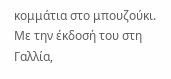κομμάτια στο μπουζούκι. Με την έκδοσή του στη Γαλλία,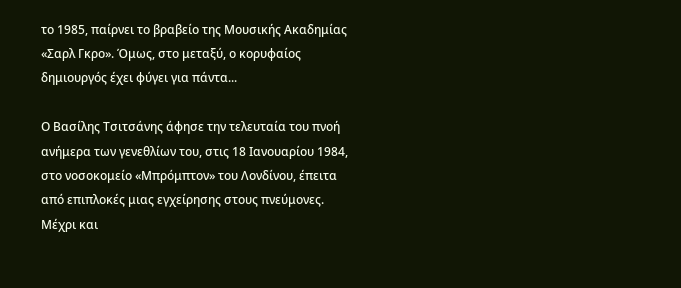το 1985, παίρνει το βραβείο της Μουσικής Ακαδημίας «Σαρλ Γκρο». Όμως, στο μεταξύ, ο κορυφαίος δημιουργός έχει φύγει για πάντα...

Ο Βασίλης Τσιτσάνης άφησε την τελευταία του πνοή ανήμερα των γενεθλίων του, στις 18 Ιανουαρίου 1984, στο νοσοκομείο «Μπρόμπτον» του Λονδίνου, έπειτα από επιπλοκές μιας εγχείρησης στους πνεύμονες. Μέχρι και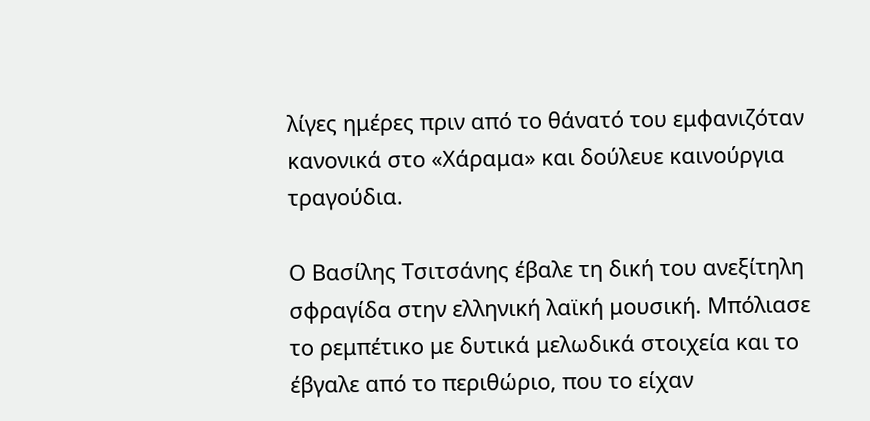λίγες ημέρες πριν από το θάνατό του εμφανιζόταν κανονικά στο «Χάραμα» και δούλευε καινούργια τραγούδια.

Ο Βασίλης Τσιτσάνης έβαλε τη δική του ανεξίτηλη σφραγίδα στην ελληνική λαϊκή μουσική. Μπόλιασε το ρεμπέτικο με δυτικά μελωδικά στοιχεία και το έβγαλε από το περιθώριο, που το είχαν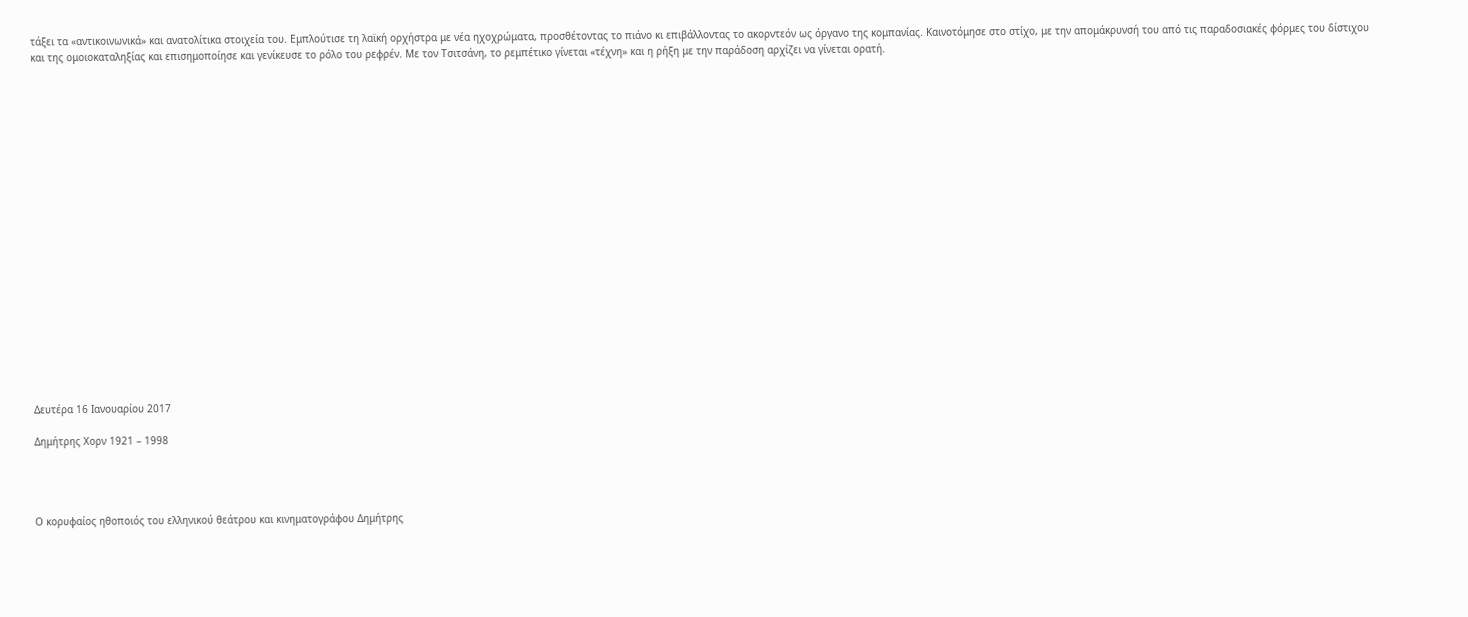τάξει τα «αντικοινωνικά» και ανατολίτικα στοιχεία του. Εμπλούτισε τη λαϊκή ορχήστρα με νέα ηχοχρώματα, προσθέτοντας το πιάνο κι επιβάλλοντας το ακορντεόν ως όργανο της κομπανίας. Καινοτόμησε στο στίχο, με την απομάκρυνσή του από τις παραδοσιακές φόρμες του δίστιχου και της ομοιοκαταληξίας και επισημοποίησε και γενίκευσε το ρόλο του ρεφρέν. Με τον Τσιτσάνη, το ρεμπέτικο γίνεται «τέχνη» και η ρήξη με την παράδοση αρχίζει να γίνεται ορατή.





















Δευτέρα 16 Ιανουαρίου 2017

Δημήτρης Χορν 1921 – 1998




Ο κορυφαίος ηθοποιός του ελληνικού θεάτρου και κινηματογράφου Δημήτρης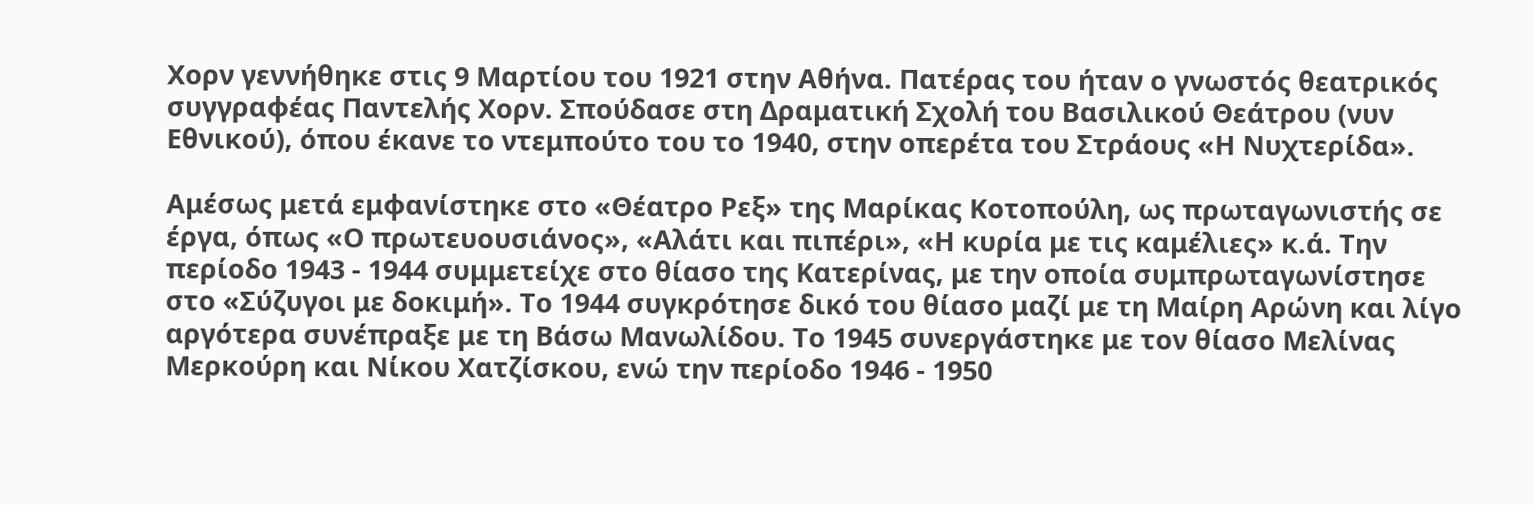Χορν γεννήθηκε στις 9 Μαρτίου του 1921 στην Αθήνα. Πατέρας του ήταν ο γνωστός θεατρικός συγγραφέας Παντελής Χορν. Σπούδασε στη Δραματική Σχολή του Βασιλικού Θεάτρου (νυν Εθνικού), όπου έκανε το ντεμπούτο του το 1940, στην οπερέτα του Στράους «Η Νυχτερίδα».

Αμέσως μετά εμφανίστηκε στο «Θέατρο Ρεξ» της Μαρίκας Κοτοπούλη, ως πρωταγωνιστής σε έργα, όπως «Ο πρωτευουσιάνος», «Αλάτι και πιπέρι», «Η κυρία με τις καμέλιες» κ.ά. Την περίοδο 1943 - 1944 συμμετείχε στο θίασο της Κατερίνας, με την οποία συμπρωταγωνίστησε στο «Σύζυγοι με δοκιμή». Το 1944 συγκρότησε δικό του θίασο μαζί με τη Μαίρη Αρώνη και λίγο αργότερα συνέπραξε με τη Βάσω Μανωλίδου. Το 1945 συνεργάστηκε με τον θίασο Μελίνας Μερκούρη και Νίκου Χατζίσκου, ενώ την περίοδο 1946 - 1950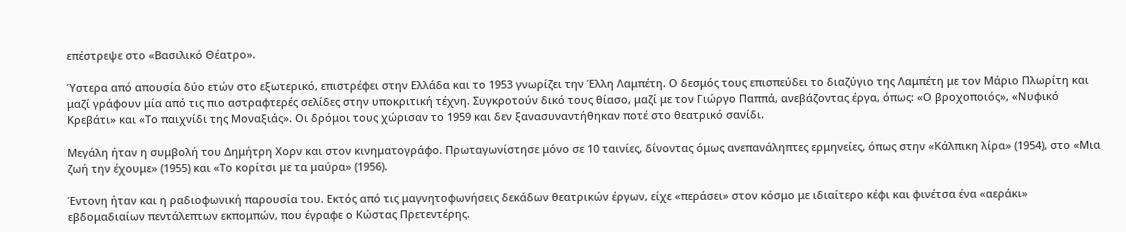επέστρεψε στο «Βασιλικό Θέατρο».

Ύστερα από απουσία δύο ετών στο εξωτερικό, επιστρέφει στην Ελλάδα και το 1953 γνωρίζει την Έλλη Λαμπέτη. Ο δεσμός τους επισπεύδει το διαζύγιο της Λαμπέτη με τον Μάριο Πλωρίτη και μαζί γράφουν μία από τις πιο αστραφτερές σελίδες στην υποκριτική τέχνη. Συγκροτούν δικό τους θίασο, μαζί με τον Γιώργο Παππά, ανεβάζοντας έργα, όπως: «Ο βροχοποιός», «Νυφικό Κρεβάτι» και «Το παιχνίδι της Μοναξιάς». Οι δρόμοι τους χώρισαν το 1959 και δεν ξανασυναντήθηκαν ποτέ στο θεατρικό σανίδι.

Μεγάλη ήταν η συμβολή του Δημήτρη Χορν και στον κινηματογράφο. Πρωταγωνίστησε μόνο σε 10 ταινίες, δίνοντας όμως ανεπανάληπτες ερμηνείες, όπως στην «Κάλπικη λίρα» (1954), στο «Μια ζωή την έχουμε» (1955) και «Το κορίτσι με τα μαύρα» (1956).

Έντονη ήταν και η ραδιοφωνική παρουσία του. Εκτός από τις μαγνητοφωνήσεις δεκάδων θεατρικών έργων, είχε «περάσει» στον κόσμο με ιδιαίτερο κέφι και φινέτσα ένα «αεράκι» εβδομαδιαίων πεντάλεπτων εκπομπών, που έγραφε ο Κώστας Πρετεντέρης.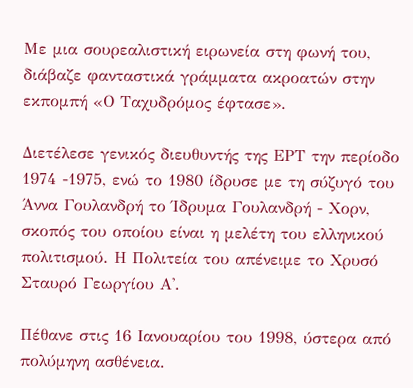Με μια σουρεαλιστική ειρωνεία στη φωνή του, διάβαζε φανταστικά γράμματα ακροατών στην εκπομπή «Ο Ταχυδρόμος έφτασε».

Διετέλεσε γενικός διευθυντής της ΕΡΤ την περίοδο 1974 -1975, ενώ το 1980 ίδρυσε με τη σύζυγό του Άννα Γουλανδρή το Ίδρυμα Γουλανδρή - Χορν, σκοπός του οποίου είναι η μελέτη του ελληνικού πολιτισμού. Η Πολιτεία του απένειμε το Χρυσό Σταυρό Γεωργίου Α'.

Πέθανε στις 16 Ιανουαρίου του 1998, ύστερα από πολύμηνη ασθένεια.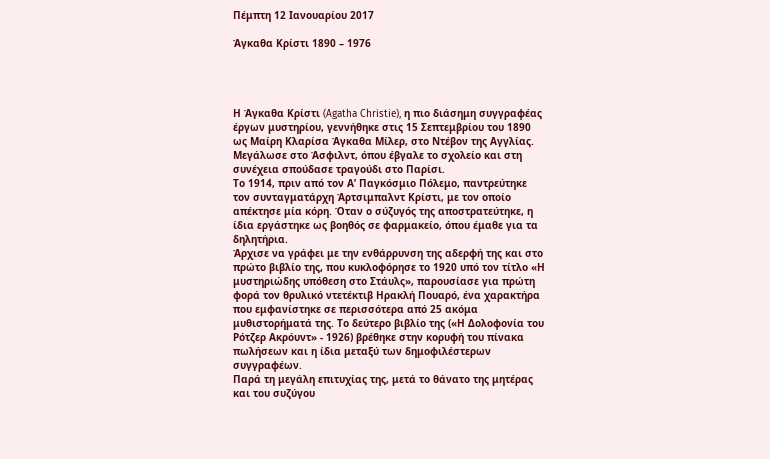Πέμπτη 12 Ιανουαρίου 2017

Άγκαθα Κρίστι 1890 – 1976




Η Άγκαθα Κρίστι (Agatha Christie), η πιο διάσημη συγγραφέας έργων μυστηρίου, γεννήθηκε στις 15 Σεπτεμβρίου του 1890 ως Μαίρη Κλαρίσα Άγκαθα Μίλερ, στο Ντέβον της Αγγλίας. Μεγάλωσε στο Άσφιλντ, όπου έβγαλε το σχολείο και στη συνέχεια σπούδασε τραγούδι στο Παρίσι.
Το 1914, πριν από τον Α’ Παγκόσμιο Πόλεμο, παντρεύτηκε τον συνταγματάρχη Άρτσιμπαλντ Κρίστι, με τον οποίο απέκτησε μία κόρη. Όταν ο σύζυγός της αποστρατεύτηκε, η ίδια εργάστηκε ως βοηθός σε φαρμακείο, όπου έμαθε για τα δηλητήρια.
Άρχισε να γράφει με την ενθάρρυνση της αδερφή της και στο πρώτο βιβλίο της, που κυκλοφόρησε το 1920 υπό τον τίτλο «Η μυστηριώδης υπόθεση στο Στάυλς», παρουσίασε για πρώτη φορά τον θρυλικό ντετέκτιβ Ηρακλή Πουαρό, ένα χαρακτήρα που εμφανίστηκε σε περισσότερα από 25 ακόμα μυθιστορήματά της. Το δεύτερο βιβλίο της («Η Δολοφονία του Ρότζερ Ακρόυντ» - 1926) βρέθηκε στην κορυφή του πίνακα πωλήσεων και η ίδια μεταξύ των δημοφιλέστερων συγγραφέων.
Παρά τη μεγάλη επιτυχίας της, μετά το θάνατο της μητέρας και του συζύγου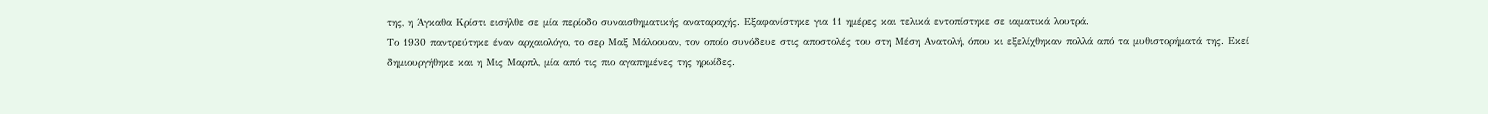της, η Άγκαθα Κρίστι εισήλθε σε μία περίοδο συναισθηματικής αναταραχής. Εξαφανίστηκε για 11 ημέρες και τελικά εντοπίστηκε σε ιαματικά λουτρά.
Το 1930 παντρεύτηκε έναν αρχαιολόγο, το σερ Μαξ Μάλοουαν, τον οποίο συνόδευε στις αποστολές του στη Μέση Ανατολή, όπου κι εξελίχθηκαν πολλά από τα μυθιστορήματά της. Εκεί δημιουργήθηκε και η Μις Μαρπλ, μία από τις πιο αγαπημένες της ηρωίδες.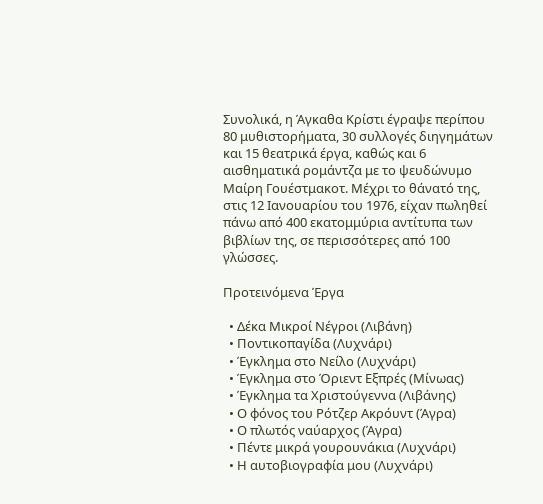Συνολικά, η Άγκαθα Κρίστι έγραψε περίπου 80 μυθιστορήματα, 30 συλλογές διηγημάτων και 15 θεατρικά έργα, καθώς και 6 αισθηματικά ρομάντζα με το ψευδώνυμο Μαίρη Γουέστμακοτ. Μέχρι το θάνατό της, στις 12 Ιανουαρίου του 1976, είχαν πωληθεί πάνω από 400 εκατομμύρια αντίτυπα των βιβλίων της, σε περισσότερες από 100 γλώσσες.

Προτεινόμενα Έργα

  • Δέκα Μικροί Νέγροι (Λιβάνη)
  • Ποντικοπαγίδα (Λυχνάρι)
  • Έγκλημα στο Νείλο (Λυχνάρι)
  • Έγκλημα στο Όριεντ Εξπρές (Μίνωας)
  • Έγκλημα τα Χριστούγεννα (Λιβάνης)
  • Ο φόνος του Ρότζερ Ακρόυντ (Άγρα)
  • Ο πλωτός ναύαρχος (Άγρα)
  • Πέντε μικρά γουρουνάκια (Λυχνάρι)
  • Η αυτοβιογραφία μου (Λυχνάρι)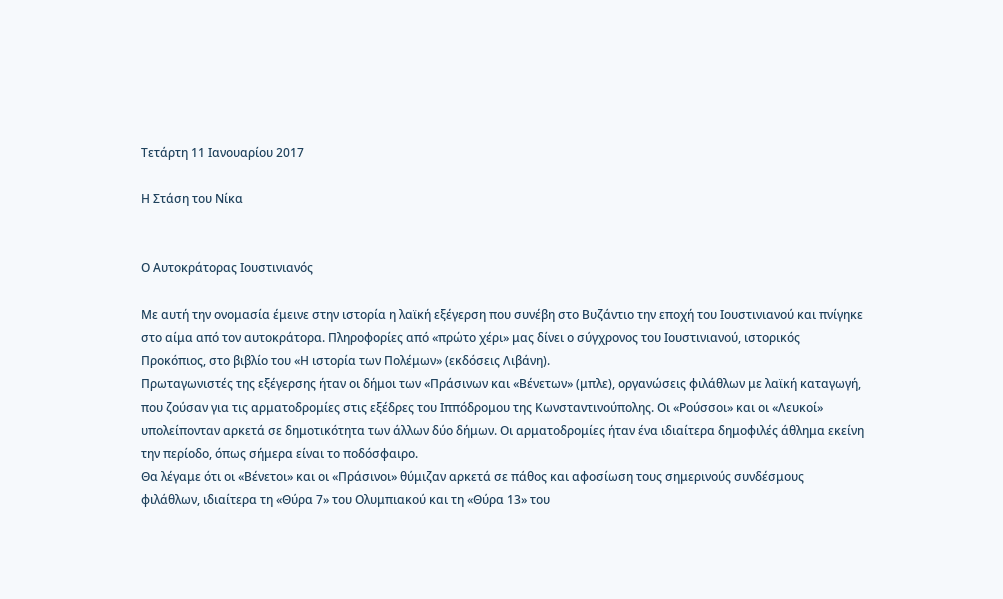Τετάρτη 11 Ιανουαρίου 2017

Η Στάση του Νίκα


Ο Αυτοκράτορας Ιουστινιανός

Με αυτή την ονομασία έμεινε στην ιστορία η λαϊκή εξέγερση που συνέβη στο Βυζάντιο την εποχή του Ιουστινιανού και πνίγηκε στο αίμα από τον αυτοκράτορα. Πληροφορίες από «πρώτο χέρι» μας δίνει ο σύγχρονος του Ιουστινιανού, ιστορικός Προκόπιος, στο βιβλίο του «Η ιστορία των Πολέμων» (εκδόσεις Λιβάνη).
Πρωταγωνιστές της εξέγερσης ήταν οι δήμοι των «Πράσινων και «Βένετων» (μπλε), οργανώσεις φιλάθλων με λαϊκή καταγωγή, που ζούσαν για τις αρματοδρομίες στις εξέδρες του Ιππόδρομου της Κωνσταντινούπολης. Οι «Ρούσσοι» και οι «Λευκοί» υπολείπονταν αρκετά σε δημοτικότητα των άλλων δύο δήμων. Οι αρματοδρομίες ήταν ένα ιδιαίτερα δημοφιλές άθλημα εκείνη την περίοδο, όπως σήμερα είναι το ποδόσφαιρο.
Θα λέγαμε ότι οι «Βένετοι» και οι «Πράσινοι» θύμιζαν αρκετά σε πάθος και αφοσίωση τους σημερινούς συνδέσμους φιλάθλων, ιδιαίτερα τη «Θύρα 7» του Ολυμπιακού και τη «Θύρα 13» του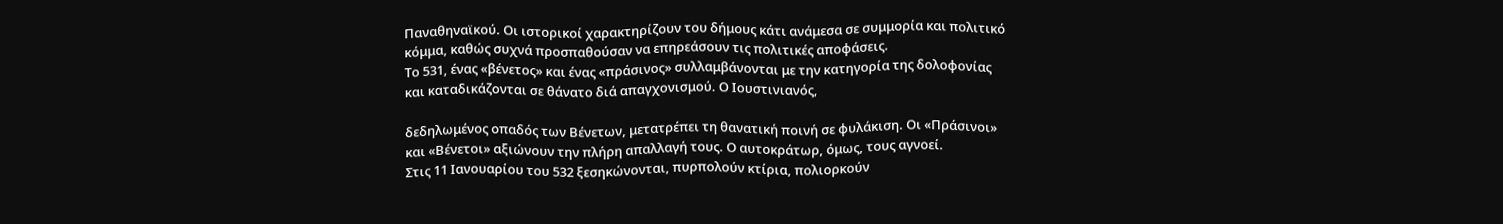Παναθηναϊκού. Οι ιστορικοί χαρακτηρίζουν του δήμους κάτι ανάμεσα σε συμμορία και πολιτικό κόμμα, καθώς συχνά προσπαθούσαν να επηρεάσουν τις πολιτικές αποφάσεις.
Το 531, ένας «βένετος» και ένας «πράσινος» συλλαμβάνονται με την κατηγορία της δολοφονίας και καταδικάζονται σε θάνατο διά απαγχονισμού. Ο Ιουστινιανός,

δεδηλωμένος οπαδός των Βένετων, μετατρέπει τη θανατική ποινή σε φυλάκιση. Οι «Πράσινοι» και «Βένετοι» αξιώνουν την πλήρη απαλλαγή τους. Ο αυτοκράτωρ, όμως, τους αγνοεί.
Στις 11 Ιανουαρίου του 532 ξεσηκώνονται, πυρπολούν κτίρια, πολιορκούν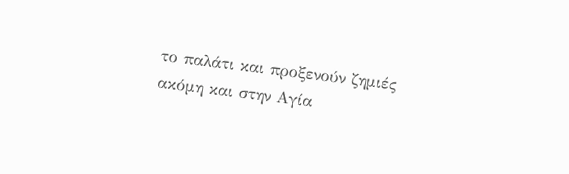το παλάτι και προξενούν ζημιές ακόμη και στην Αγία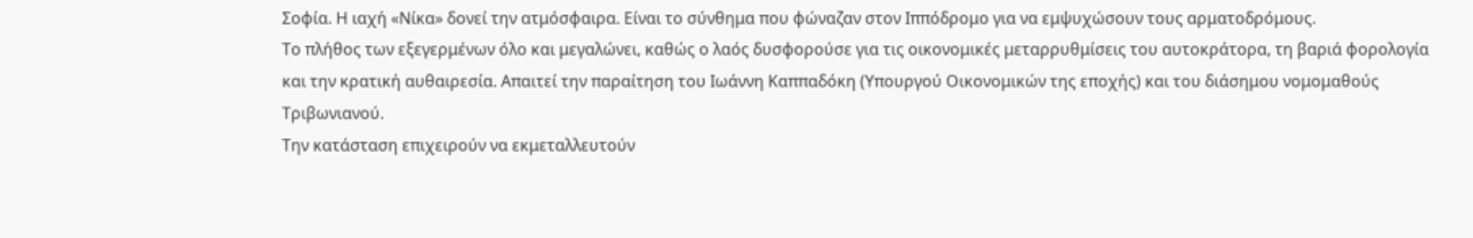Σοφία. Η ιαχή «Νίκα» δονεί την ατμόσφαιρα. Είναι το σύνθημα που φώναζαν στον Ιππόδρομο για να εμψυχώσουν τους αρματοδρόμους.
Το πλήθος των εξεγερμένων όλο και μεγαλώνει, καθώς ο λαός δυσφορούσε για τις οικονομικές μεταρρυθμίσεις του αυτοκράτορα, τη βαριά φορολογία και την κρατική αυθαιρεσία. Απαιτεί την παραίτηση του Ιωάννη Καππαδόκη (Υπουργού Οικονομικών της εποχής) και του διάσημου νομομαθούς Τριβωνιανού.
Την κατάσταση επιχειρούν να εκμεταλλευτούν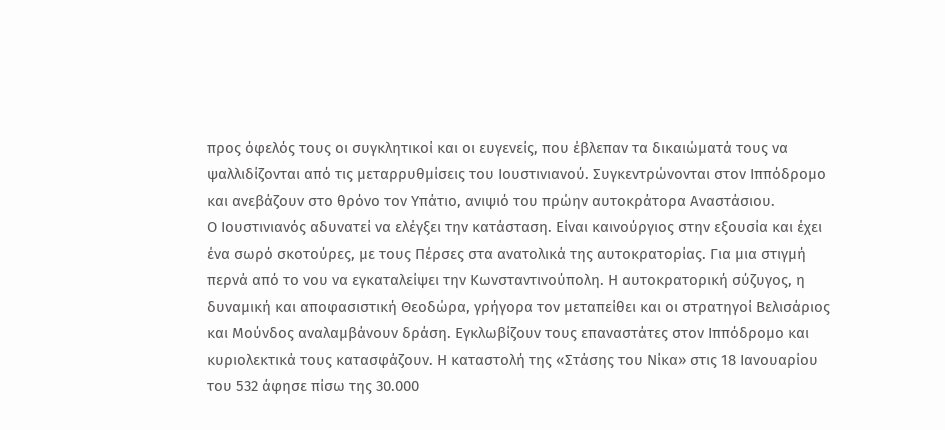προς όφελός τους οι συγκλητικοί και οι ευγενείς, που έβλεπαν τα δικαιώματά τους να ψαλλιδίζονται από τις μεταρρυθμίσεις του Ιουστινιανού. Συγκεντρώνονται στον Ιππόδρομο και ανεβάζουν στο θρόνο τον Υπάτιο, ανιψιό του πρώην αυτοκράτορα Αναστάσιου.
Ο Ιουστινιανός αδυνατεί να ελέγξει την κατάσταση. Είναι καινούργιος στην εξουσία και έχει ένα σωρό σκοτούρες, με τους Πέρσες στα ανατολικά της αυτοκρατορίας. Για μια στιγμή περνά από το νου να εγκαταλείψει την Κωνσταντινούπολη. Η αυτοκρατορική σύζυγος, η δυναμική και αποφασιστική Θεοδώρα, γρήγορα τον μεταπείθει και οι στρατηγοί Βελισάριος και Μούνδος αναλαμβάνουν δράση. Εγκλωβίζουν τους επαναστάτες στον Ιππόδρομο και κυριολεκτικά τους κατασφάζουν. Η καταστολή της «Στάσης του Νίκα» στις 18 Ιανουαρίου του 532 άφησε πίσω της 30.000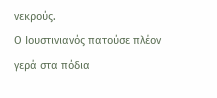νεκρούς.
Ο Ιουστινιανός πατούσε πλέον γερά στα πόδια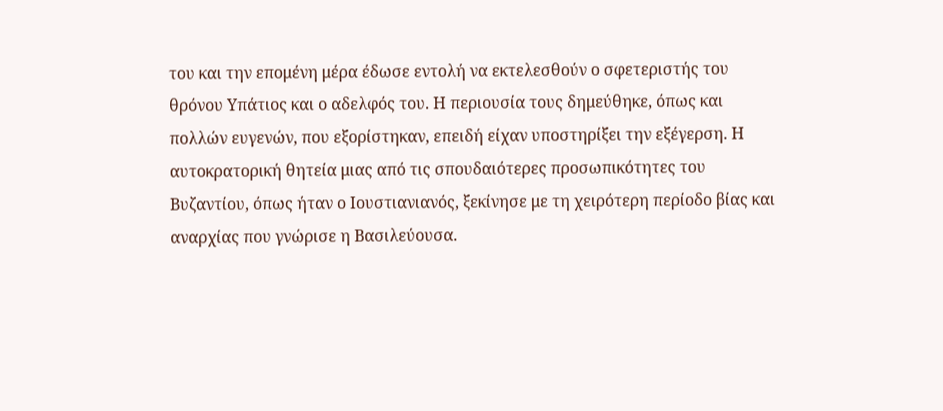του και την επομένη μέρα έδωσε εντολή να εκτελεσθούν ο σφετεριστής του θρόνου Υπάτιος και ο αδελφός του. Η περιουσία τους δημεύθηκε, όπως και πολλών ευγενών, που εξορίστηκαν, επειδή είχαν υποστηρίξει την εξέγερση. Η αυτοκρατορική θητεία μιας από τις σπουδαιότερες προσωπικότητες του Βυζαντίου, όπως ήταν ο Ιουστιανιανός, ξεκίνησε με τη χειρότερη περίοδο βίας και αναρχίας που γνώρισε η Βασιλεύουσα.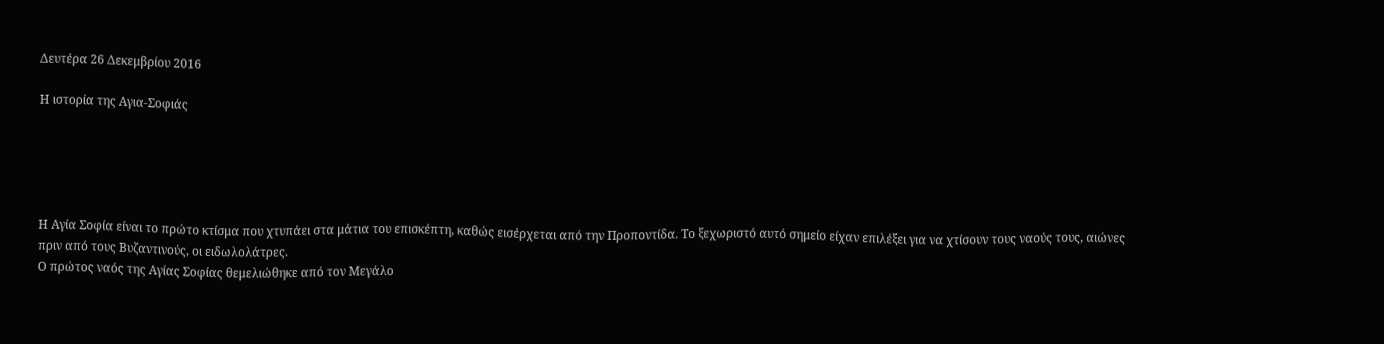Δευτέρα 26 Δεκεμβρίου 2016

Η ιστορία της Αγια-Σοφιάς





Η Αγία Σοφία είναι το πρώτο κτίσμα που χτυπάει στα μάτια του επισκέπτη, καθώς εισέρχεται από την Προποντίδα. Το ξεχωριστό αυτό σημείο είχαν επιλέξει για να χτίσουν τους ναούς τους, αιώνες πριν από τους Βυζαντινούς, οι ειδωλολάτρες.
Ο πρώτος ναός της Αγίας Σοφίας θεμελιώθηκε από τον Μεγάλο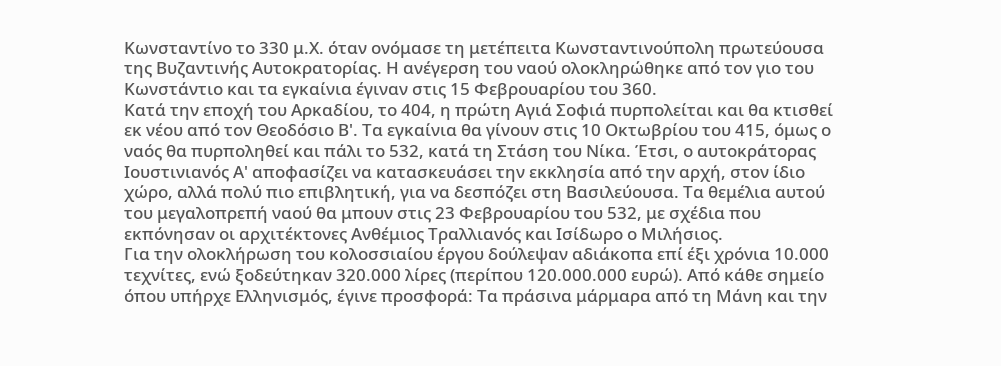Κωνσταντίνο το 330 μ.Χ. όταν ονόμασε τη μετέπειτα Κωνσταντινούπολη πρωτεύουσα της Βυζαντινής Αυτοκρατορίας. Η ανέγερση του ναού ολοκληρώθηκε από τον γιο του Κωνστάντιο και τα εγκαίνια έγιναν στις 15 Φεβρουαρίου του 360.
Κατά την εποχή του Αρκαδίου, το 404, η πρώτη Αγιά Σοφιά πυρπολείται και θα κτισθεί εκ νέου από τον Θεοδόσιο Β'. Τα εγκαίνια θα γίνουν στις 10 Οκτωβρίου του 415, όμως ο ναός θα πυρποληθεί και πάλι το 532, κατά τη Στάση του Νίκα. Έτσι, ο αυτοκράτορας Ιουστινιανός Α' αποφασίζει να κατασκευάσει την εκκλησία από την αρχή, στον ίδιο χώρο, αλλά πολύ πιο επιβλητική, για να δεσπόζει στη Βασιλεύουσα. Τα θεμέλια αυτού του μεγαλοπρεπή ναού θα μπουν στις 23 Φεβρουαρίου του 532, με σχέδια που εκπόνησαν οι αρχιτέκτονες Ανθέμιος Τραλλιανός και Ισίδωρο ο Μιλήσιος.
Για την ολοκλήρωση του κολοσσιαίου έργου δούλεψαν αδιάκοπα επί έξι χρόνια 10.000 τεχνίτες, ενώ ξοδεύτηκαν 320.000 λίρες (περίπου 120.000.000 ευρώ). Από κάθε σημείο όπου υπήρχε Ελληνισμός, έγινε προσφορά: Τα πράσινα μάρμαρα από τη Μάνη και την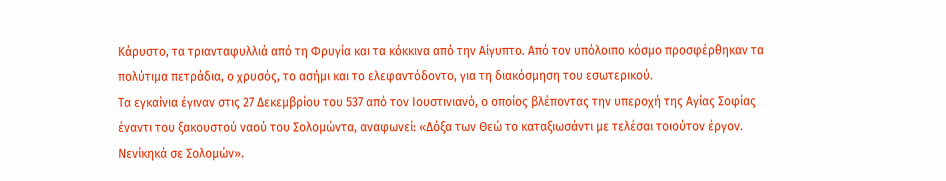Κάρυστο, τα τριανταφυλλιά από τη Φρυγία και τα κόκκινα από την Αίγυπτο. Από τον υπόλοιπο κόσμο προσφέρθηκαν τα πολύτιμα πετράδια, ο χρυσός, το ασήμι και το ελεφαντόδοντο, για τη διακόσμηση του εσωτερικού.
Τα εγκαίνια έγιναν στις 27 Δεκεμβρίου του 537 από τον Ιουστινιανό, ο οποίος βλέποντας την υπεροχή της Αγίας Σοφίας έναντι του ξακουστού ναού του Σολομώντα, αναφωνεί: «Δόξα των Θεώ το καταξιωσάντι με τελέσαι τοιούτον έργον. Νενίκηκά σε Σολομών».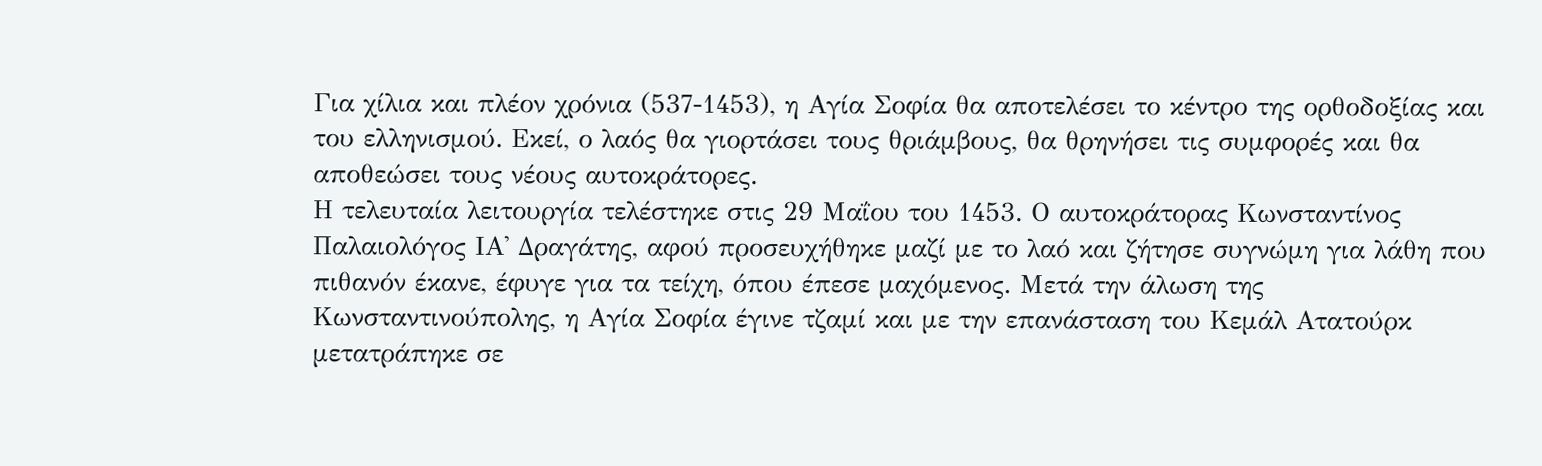Για χίλια και πλέον χρόνια (537-1453), η Αγία Σοφία θα αποτελέσει το κέντρο της ορθοδοξίας και του ελληνισμού. Εκεί, ο λαός θα γιορτάσει τους θριάμβους, θα θρηνήσει τις συμφορές και θα αποθεώσει τους νέους αυτοκράτορες.
Η τελευταία λειτουργία τελέστηκε στις 29 Μαΐου του 1453. Ο αυτοκράτορας Κωνσταντίνος Παλαιολόγος ΙΑ' Δραγάτης, αφού προσευχήθηκε μαζί με το λαό και ζήτησε συγνώμη για λάθη που πιθανόν έκανε, έφυγε για τα τείχη, όπου έπεσε μαχόμενος. Μετά την άλωση της Κωνσταντινούπολης, η Αγία Σοφία έγινε τζαμί και με την επανάσταση του Κεμάλ Ατατούρκ μετατράπηκε σε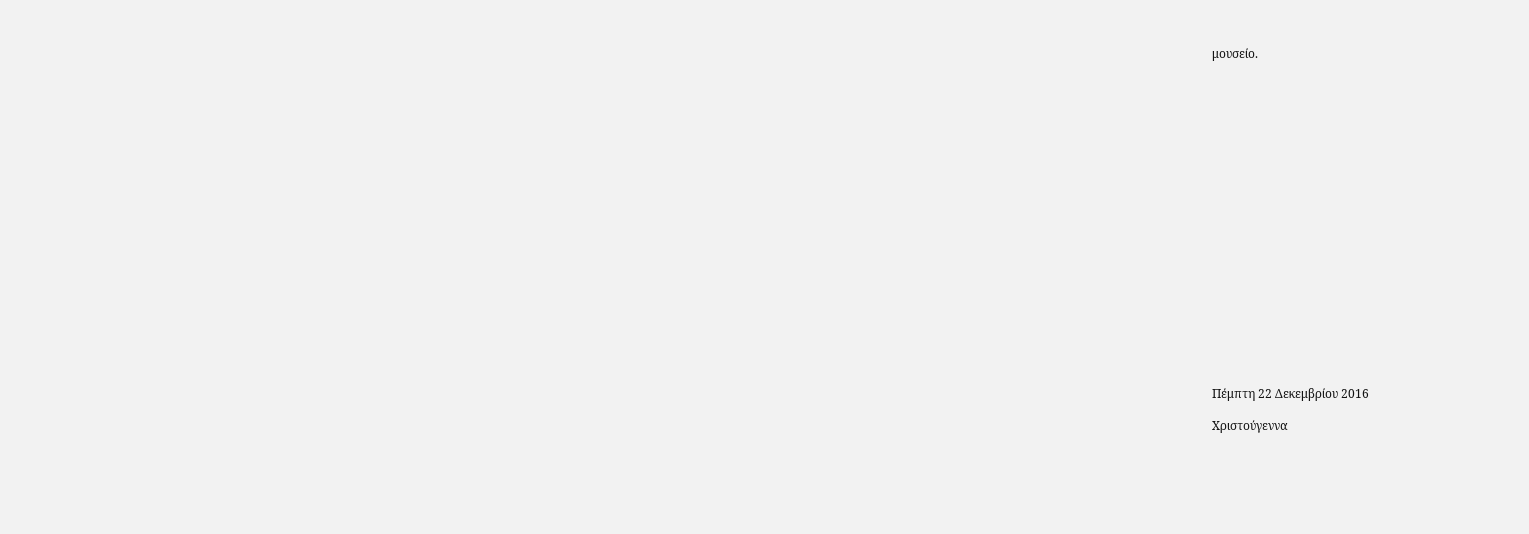μουσείο.




















Πέμπτη 22 Δεκεμβρίου 2016

Χριστούγεννα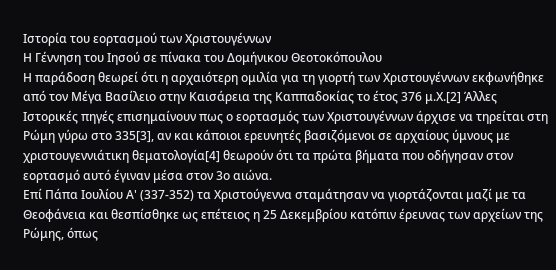Ιστορία του εορτασμού των Χριστουγέννων
Η Γέννηση του Ιησού σε πίνακα του Δομήνικου Θεοτοκόπουλου
Η παράδοση θεωρεί ότι η αρχαιότερη ομιλία για τη γιορτή των Χριστουγέννων εκφωνήθηκε από τον Μέγα Βασίλειο στην Καισάρεια της Καππαδοκίας το έτος 376 μ.Χ.[2] Άλλες Ιστορικές πηγές επισημαίνουν πως ο εορτασμός των Χριστουγέννων άρχισε να τηρείται στη Ρώμη γύρω στο 335[3], αν και κάποιοι ερευνητές βασιζόμενοι σε αρχαίους ύμνους με χριστουγεννιάτικη θεματολογία[4] θεωρούν ότι τα πρώτα βήματα που οδήγησαν στον εορτασμό αυτό έγιναν μέσα στον 3ο αιώνα.
Επί Πάπα Ιουλίου Α' (337-352) τα Χριστούγεννα σταμάτησαν να γιορτάζονται μαζί με τα Θεοφάνεια και θεσπίσθηκε ως επέτειος η 25 Δεκεμβρίου κατόπιν έρευνας των αρχείων της Ρώμης, όπως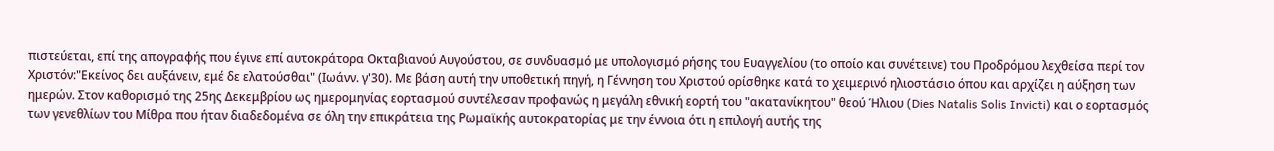πιστεύεται, επί της απογραφής που έγινε επί αυτοκράτορα Οκταβιανού Αυγούστου, σε συνδυασμό με υπολογισμό ρήσης του Ευαγγελίου (το οποίο και συνέτεινε) του Προδρόμου λεχθείσα περί τον Χριστόν:"Εκείνος δει αυξάνειν, εμέ δε ελατούσθαι" (Ιωάνν. γ'30). Με βάση αυτή την υποθετική πηγή, η Γέννηση του Χριστού ορίσθηκε κατά το χειμερινό ηλιοστάσιο όπου και αρχίζει η αύξηση των ημερών. Στον καθορισμό της 25ης Δεκεμβρίου ως ημερομηνίας εορτασμού συντέλεσαν προφανώς η μεγάλη εθνική εορτή του "ακατανίκητου" θεού Ήλιου (Dies Natalis Solis Invicti) και ο εορτασμός των γενεθλίων του Μίθρα που ήταν διαδεδομένα σε όλη την επικράτεια της Ρωμαϊκής αυτοκρατορίας με την έννοια ότι η επιλογή αυτής της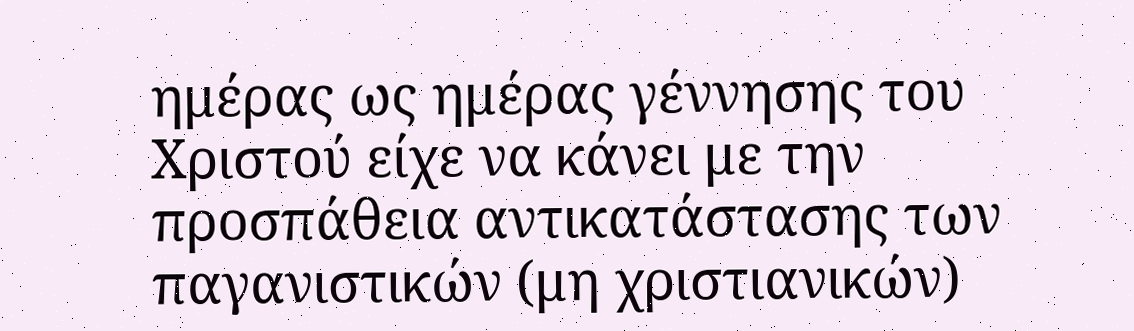ημέρας ως ημέρας γέννησης του Χριστού είχε να κάνει με την προσπάθεια αντικατάστασης των παγανιστικών (μη χριστιανικών)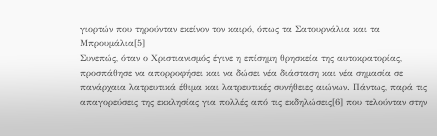γιορτών που τηρούνταν εκείνον τον καιρό, όπως τα Σατουρνάλια και τα Μπρουμάλια[5]
Συνεπώς, όταν ο Χριστιανισμός έγινε η επίσημη θρησκεία της αυτοκρατορίας, προσπάθησε να απορροφήσει και να δώσει νέα διάσταση και νέα σημασία σε πανάρχαια λατρευτικά έθιμα και λατρευτικές συνήθειες αιώνων. Πάντως, παρά τις απαγορεύσεις της εκκλησίας για πολλές από τις εκδηλώσεις[6] που τελούνταν στην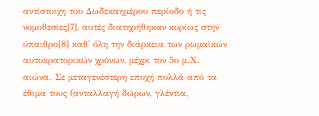αντίστοιχη του Δωδεκαημέρου περίοδο ή τις νομοθεσίες[7], αυτές διατηρήθηκαν κυρίως στην ύπαιθρο[8] καθ' όλη την διάρκεια των ρωμαϊκών αυτοκρατορικών χρόνων, μέχρι τον 5ο μ.Χ. αιώνα. Σε μεταγενέστερη εποχή πολλά από τα έθιμα τους (ανταλλαγή δώρων, γλέντια,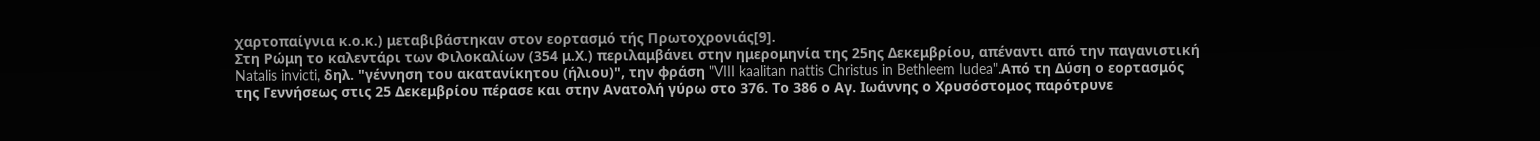χαρτοπαίγνια κ.ο.κ.) μεταβιβάστηκαν στον εορτασμό τής Πρωτοχρονιάς[9].
Στη Ρώμη το καλεντάρι των Φιλοκαλίων (354 μ.Χ.) περιλαμβάνει στην ημερομηνία της 25ης Δεκεμβρίου, απέναντι από την παγανιστική Natalis invicti, δηλ. "γέννηση του ακατανίκητου (ήλιου)", την φράση "VIII kaalitan nattis Christus in Bethleem Iudea".Από τη Δύση ο εορτασμός της Γεννήσεως στις 25 Δεκεμβρίου πέρασε και στην Ανατολή γύρω στο 376. Το 386 ο Αγ. Ιωάννης ο Χρυσόστομος παρότρυνε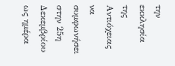την εκκλησία της Αντιόχειας να συμφωνήσει στην 25η Δεκεμβρίου ως ημέρα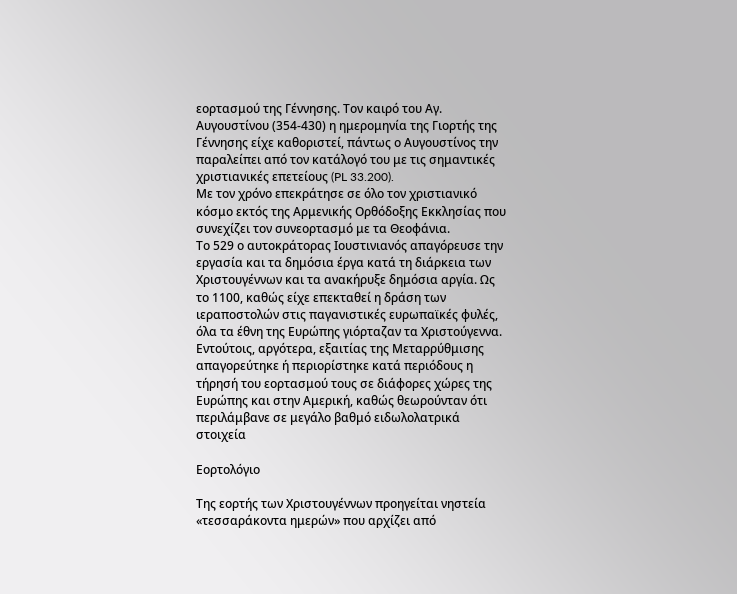εορτασμού της Γέννησης. Τον καιρό του Αγ. Αυγουστίνου (354-430) η ημερομηνία της Γιορτής της Γέννησης είχε καθοριστεί, πάντως ο Αυγουστίνος την παραλείπει από τον κατάλογό του με τις σημαντικές χριστιανικές επετείους (PL 33.200).
Με τον χρόνο επεκράτησε σε όλο τον χριστιανικό κόσμο εκτός της Αρμενικής Ορθόδοξης Εκκλησίας που συνεχίζει τον συνεορτασμό με τα Θεοφάνια.
Το 529 ο αυτοκράτορας Ιουστινιανός απαγόρευσε την εργασία και τα δημόσια έργα κατά τη διάρκεια των Χριστουγέννων και τα ανακήρυξε δημόσια αργία. Ως το 1100, καθώς είχε επεκταθεί η δράση των ιεραποστολών στις παγανιστικές ευρωπαϊκές φυλές, όλα τα έθνη της Ευρώπης γιόρταζαν τα Χριστούγεννα. Εντούτοις, αργότερα, εξαιτίας της Μεταρρύθμισης απαγορεύτηκε ή περιορίστηκε κατά περιόδους η τήρησή του εορτασμού τους σε διάφορες χώρες της Ευρώπης και στην Αμερική, καθώς θεωρούνταν ότι περιλάμβανε σε μεγάλο βαθμό ειδωλολατρικά στοιχεία

Εορτολόγιο

Της εορτής των Χριστουγέννων προηγείται νηστεία «τεσσαράκοντα ημερών» που αρχίζει από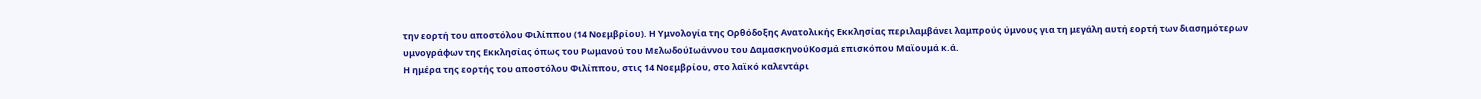την εορτή του αποστόλου Φιλίππου (14 Νοεμβρίου). Η Υμνολογία της Ορθόδοξης Ανατολικής Εκκλησίας περιλαμβάνει λαμπρούς ύμνους για τη μεγάλη αυτή εορτή των διασημότερων υμνογράφων της Εκκλησίας όπως του Ρωμανού του ΜελωδούΙωάννου του ΔαμασκηνούΚοσμά επισκόπου Μαϊουμά κ.ά.
Η ημέρα της εορτής του αποστόλου Φιλίππου, στις 14 Νοεμβρίου, στο λαϊκό καλεντάρι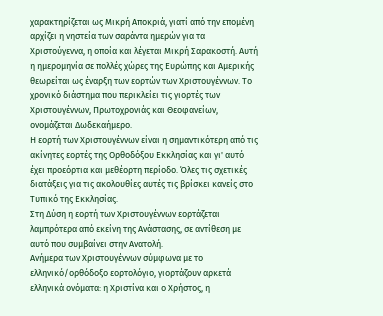χαρακτηρίζεται ως Μικρή Αποκριά, γιατί από την επομένη αρχίζει η νηστεία των σαράντα ημερών για τα Χριστούγεννα, η οποία και λέγεται Μικρή Σαρακοστή. Αυτή η ημερομηνία σε πολλές χώρες της Ευρώπης και Αμερικής θεωρείται ως έναρξη των εορτών των Χριστουγέννων. Το χρονικό διάστημα που περικλείει τις γιορτές των Χριστουγέννων, Πρωτοχρονιάς και Θεοφανείων, ονομάζεται Δωδεκαήμερο.
Η εορτή των Χριστουγέννων είναι η σημαντικότερη από τις ακίνητες εορτές της Ορθοδόξου Εκκλησίας και γι' αυτό έχει προεόρτια και μεθέορτη περίοδο. Όλες τις σχετικές διατάξεις για τις ακολουθίες αυτές τις βρίσκει κανείς στο Τυπικό της Εκκλησίας.
Στη Δύση η εορτή των Χριστουγέννων εορτάζεται λαμπρότερα από εκείνη της Ανάστασης, σε αντίθεση με αυτό που συμβαίνει στην Ανατολή.
Ανήμερα των Χριστουγέννων σύμφωνα με το ελληνικό/ορθόδοξο εορτολόγιο, γιορτάζουν αρκετά ελληνικά ονόματα: η Χριστίνα και o Χρήστος, η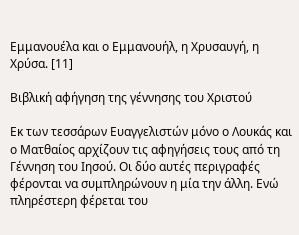Εμμανουέλα και ο Εμμανουήλ, η Χρυσαυγή, η Χρύσα. [11]

Βιβλική αφήγηση της γέννησης του Χριστού

Εκ των τεσσάρων Ευαγγελιστών μόνο ο Λουκάς και ο Ματθαίος αρχίζουν τις αφηγήσεις τους από τη Γέννηση του Ιησού. Οι δύο αυτές περιγραφές φέρονται να συμπληρώνουν η μία την άλλη. Ενώ πληρέστερη φέρεται του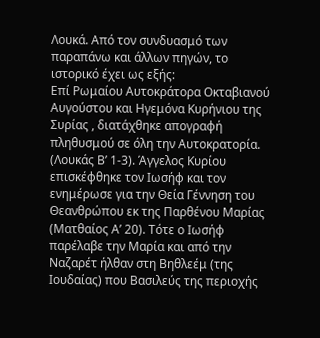Λουκά. Από τον συνδυασμό των παραπάνω και άλλων πηγών, το ιστορικό έχει ως εξής:
Επί Ρωμαίου Αυτοκράτορα Οκταβιανού Αυγούστου και Ηγεμόνα Κυρήνιου της Συρίας , διατάχθηκε απογραφή πληθυσμού σε όλη την Αυτοκρατορία. (Λουκάς Β’ 1-3). Άγγελος Κυρίου επισκέφθηκε τον Ιωσήφ και τον ενημέρωσε για την Θεία Γέννηση του Θεανθρώπου εκ της Παρθένου Μαρίας (Ματθαίος Α’ 20). Τότε ο Ιωσήφ παρέλαβε την Μαρία και από την Ναζαρέτ ήλθαν στη Βηθλεέμ (της Ιουδαίας) που Βασιλεύς της περιοχής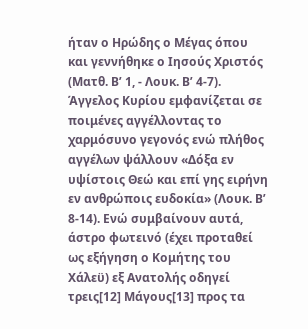ήταν ο Ηρώδης ο Μέγας όπου και γεννήθηκε ο Ιησούς Χριστός (Ματθ. Β’ 1, - Λουκ. Β’ 4-7). Άγγελος Κυρίου εμφανίζεται σε ποιμένες αγγέλλοντας το χαρμόσυνο γεγονός ενώ πλήθος αγγέλων ψάλλουν «Δόξα εν υψίστοις Θεώ και επί γης ειρήνη εν ανθρώποις ευδοκία» (Λουκ. Β’ 8-14). Ενώ συμβαίνουν αυτά, άστρο φωτεινό (έχει προταθεί ως εξήγηση ο Κομήτης του Χάλεϋ) εξ Ανατολής οδηγεί τρεις[12] Μάγους[13] προς τα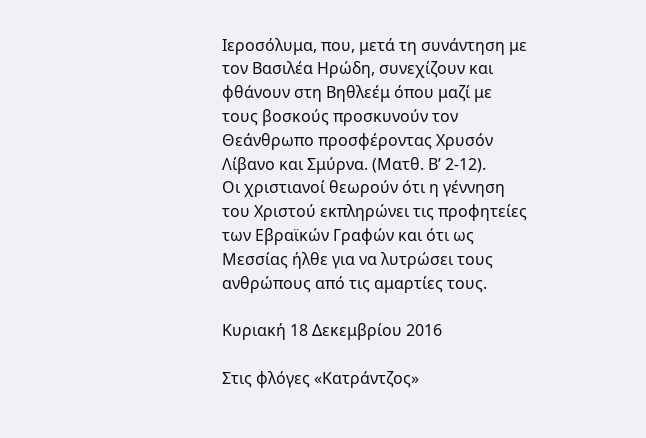Ιεροσόλυμα, που, μετά τη συνάντηση με τον Βασιλέα Ηρώδη, συνεχίζουν και φθάνουν στη Βηθλεέμ όπου μαζί με τους βοσκούς προσκυνούν τον Θεάνθρωπο προσφέροντας Χρυσόν Λίβανο και Σμύρνα. (Ματθ. Β’ 2-12).
Οι χριστιανοί θεωρούν ότι η γέννηση του Χριστού εκπληρώνει τις προφητείες των Εβραϊκών Γραφών και ότι ως Μεσσίας ήλθε για να λυτρώσει τους ανθρώπους από τις αμαρτίες τους.

Κυριακή 18 Δεκεμβρίου 2016

Στις φλόγες «Κατράντζος»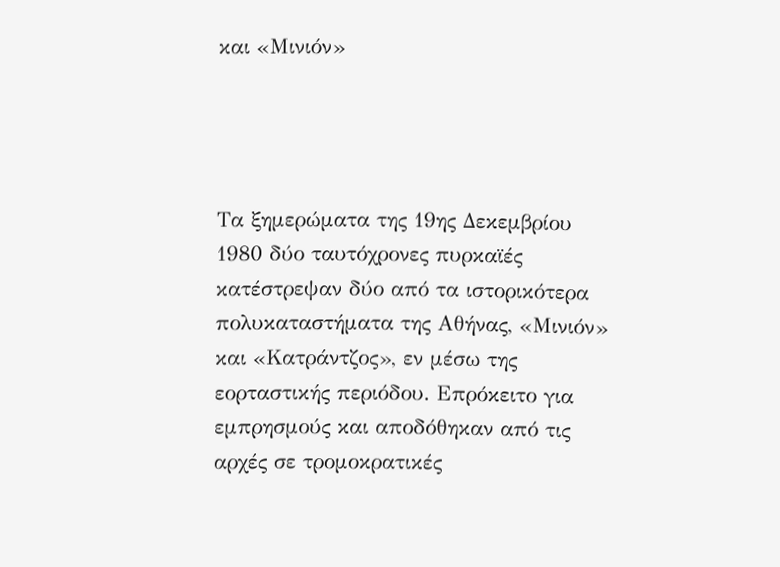και «Μινιόν»




Τα ξημερώματα της 19ης Δεκεμβρίου 1980 δύο ταυτόχρονες πυρκαϊές κατέστρεψαν δύο από τα ιστορικότερα πολυκαταστήματα της Αθήνας, «Μινιόν» και «Κατράντζος», εν μέσω της εορταστικής περιόδου. Επρόκειτο για εμπρησμούς και αποδόθηκαν από τις αρχές σε τρομοκρατικές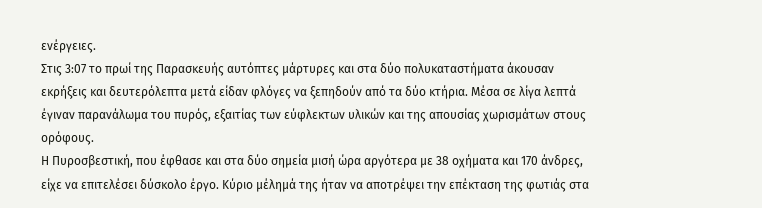ενέργειες.
Στις 3:07 το πρωί της Παρασκευής αυτόπτες μάρτυρες και στα δύο πολυκαταστήματα άκουσαν εκρήξεις και δευτερόλεπτα μετά είδαν φλόγες να ξεπηδούν από τα δύο κτήρια. Μέσα σε λίγα λεπτά έγιναν παρανάλωμα του πυρός, εξαιτίας των εύφλεκτων υλικών και της απουσίας χωρισμάτων στους ορόφους.
Η Πυροσβεστική, που έφθασε και στα δύο σημεία μισή ώρα αργότερα με 38 οχήματα και 170 άνδρες, είχε να επιτελέσει δύσκολο έργο. Κύριο μέλημά της ήταν να αποτρέψει την επέκταση της φωτιάς στα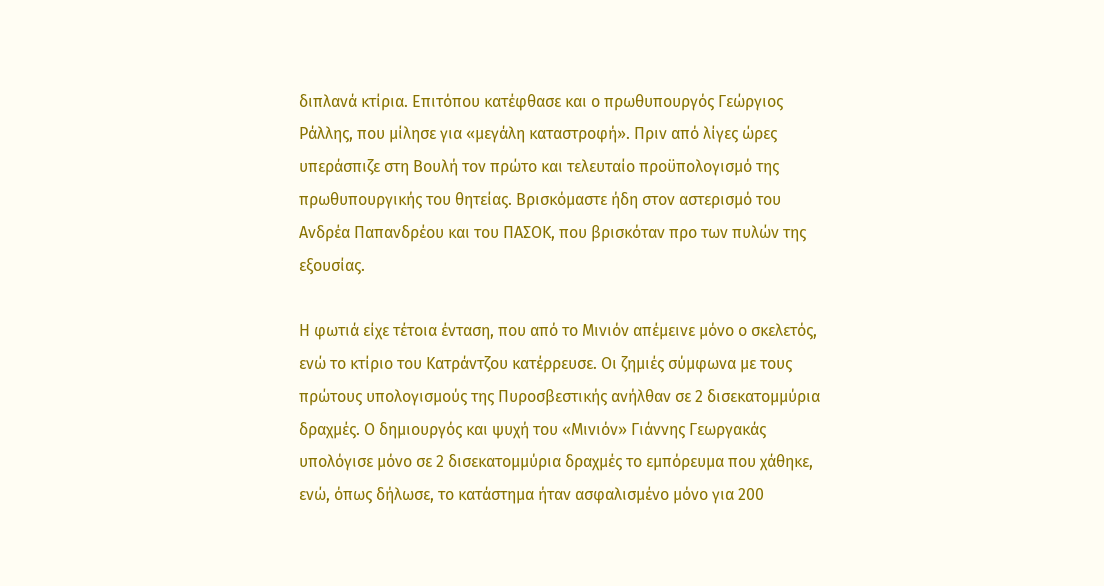διπλανά κτίρια. Επιτόπου κατέφθασε και ο πρωθυπουργός Γεώργιος Ράλλης, που μίλησε για «μεγάλη καταστροφή». Πριν από λίγες ώρες υπεράσπιζε στη Βουλή τον πρώτο και τελευταίο προϋπολογισμό της πρωθυπουργικής του θητείας. Βρισκόμαστε ήδη στον αστερισμό του Ανδρέα Παπανδρέου και του ΠΑΣΟΚ, που βρισκόταν προ των πυλών της εξουσίας.

Η φωτιά είχε τέτοια ένταση, που από το Μινιόν απέμεινε μόνο ο σκελετός, ενώ το κτίριο του Κατράντζου κατέρρευσε. Οι ζημιές σύμφωνα με τους πρώτους υπολογισμούς της Πυροσβεστικής ανήλθαν σε 2 δισεκατομμύρια δραχμές. Ο δημιουργός και ψυχή του «Μινιόν» Γιάννης Γεωργακάς υπολόγισε μόνο σε 2 δισεκατομμύρια δραχμές το εμπόρευμα που χάθηκε, ενώ, όπως δήλωσε, το κατάστημα ήταν ασφαλισμένο μόνο για 200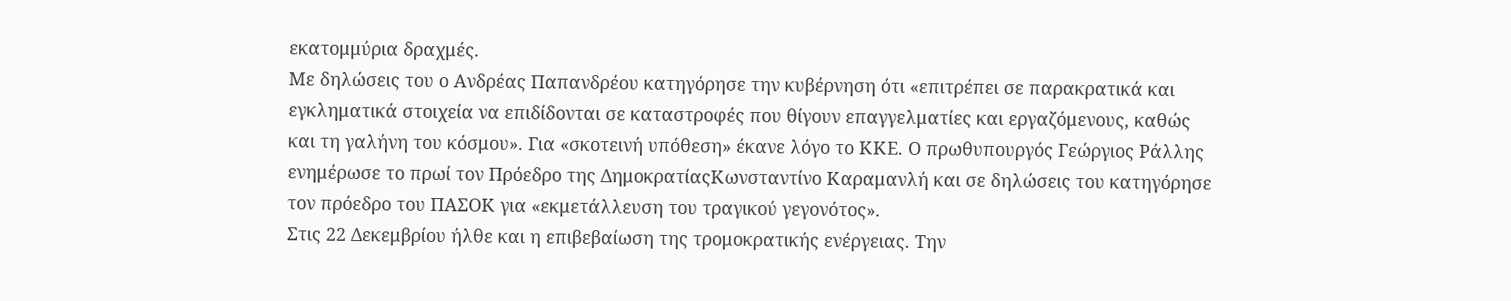εκατομμύρια δραχμές.
Με δηλώσεις του ο Ανδρέας Παπανδρέου κατηγόρησε την κυβέρνηση ότι «επιτρέπει σε παρακρατικά και εγκληματικά στοιχεία να επιδίδονται σε καταστροφές που θίγουν επαγγελματίες και εργαζόμενους, καθώς και τη γαλήνη του κόσμου». Για «σκοτεινή υπόθεση» έκανε λόγο το ΚΚΕ. Ο πρωθυπουργός Γεώργιος Ράλλης ενημέρωσε το πρωί τον Πρόεδρο της ΔημοκρατίαςΚωνσταντίνο Καραμανλή και σε δηλώσεις του κατηγόρησε τον πρόεδρο του ΠΑΣΟΚ για «εκμετάλλευση του τραγικού γεγονότος».
Στις 22 Δεκεμβρίου ήλθε και η επιβεβαίωση της τρομοκρατικής ενέργειας. Την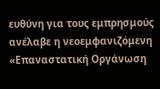ευθύνη για τους εμπρησμούς ανέλαβε η νεοεμφανιζόμενη «Επαναστατική Οργάνωση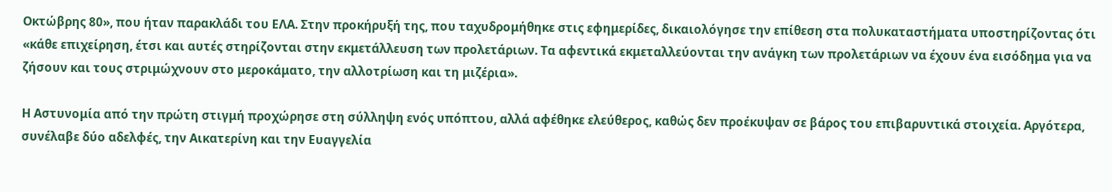Οκτώβρης 80», που ήταν παρακλάδι του ΕΛΑ. Στην προκήρυξή της, που ταχυδρομήθηκε στις εφημερίδες, δικαιολόγησε την επίθεση στα πολυκαταστήματα υποστηρίζοντας ότι «κάθε επιχείρηση, έτσι και αυτές στηρίζονται στην εκμετάλλευση των προλετάριων. Τα αφεντικά εκμεταλλεύονται την ανάγκη των προλετάριων να έχουν ένα εισόδημα για να ζήσουν και τους στριμώχνουν στο μεροκάματο, την αλλοτρίωση και τη μιζέρια».

Η Αστυνομία από την πρώτη στιγμή προχώρησε στη σύλληψη ενός υπόπτου, αλλά αφέθηκε ελεύθερος, καθώς δεν προέκυψαν σε βάρος του επιβαρυντικά στοιχεία. Αργότερα, συνέλαβε δύο αδελφές, την Αικατερίνη και την Ευαγγελία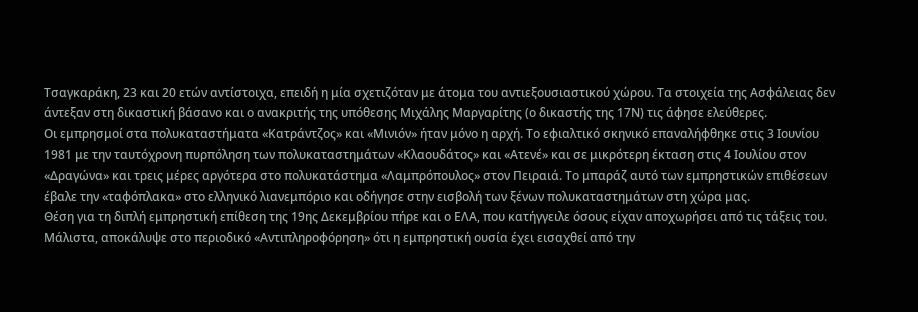Τσαγκαράκη, 23 και 20 ετών αντίστοιχα, επειδή η μία σχετιζόταν με άτομα του αντιεξουσιαστικού χώρου. Τα στοιχεία της Ασφάλειας δεν άντεξαν στη δικαστική βάσανο και ο ανακριτής της υπόθεσης Μιχάλης Μαργαρίτης (ο δικαστής της 17Ν) τις άφησε ελεύθερες.
Οι εμπρησμοί στα πολυκαταστήματα «Κατράντζος» και «Μινιόν» ήταν μόνο η αρχή. Το εφιαλτικό σκηνικό επαναλήφθηκε στις 3 Ιουνίου 1981 με την ταυτόχρονη πυρπόληση των πολυκαταστημάτων «Κλαουδάτος» και «Ατενέ» και σε μικρότερη έκταση στις 4 Ιουλίου στον «Δραγώνα» και τρεις μέρες αργότερα στο πολυκατάστημα «Λαμπρόπουλος» στον Πειραιά. Το μπαράζ αυτό των εμπρηστικών επιθέσεων έβαλε την «ταφόπλακα» στο ελληνικό λιανεμπόριο και οδήγησε στην εισβολή των ξένων πολυκαταστημάτων στη χώρα μας.
Θέση για τη διπλή εμπρηστική επίθεση της 19ης Δεκεμβρίου πήρε και ο ΕΛΑ, που κατήγγειλε όσους είχαν αποχωρήσει από τις τάξεις του. Μάλιστα, αποκάλυψε στο περιοδικό «Αντιπληροφόρηση» ότι η εμπρηστική ουσία έχει εισαχθεί από την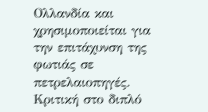Ολλανδία και χρησιμοποιείται για την επιτάχυνση της φωτιάς σε πετρελαιοπηγές. Κριτική στο διπλό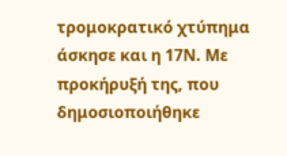τρομοκρατικό χτύπημα άσκησε και η 17Ν. Με προκήρυξή της, που δημοσιοποιήθηκε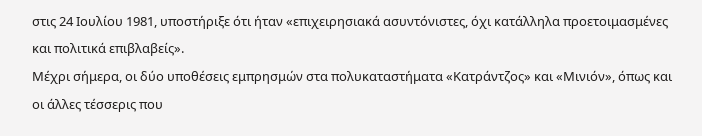στις 24 Ιουλίου 1981, υποστήριξε ότι ήταν «επιχειρησιακά ασυντόνιστες, όχι κατάλληλα προετοιμασμένες και πολιτικά επιβλαβείς».
Μέχρι σήμερα, οι δύο υποθέσεις εμπρησμών στα πολυκαταστήματα «Κατράντζος» και «Μινιόν», όπως και οι άλλες τέσσερις που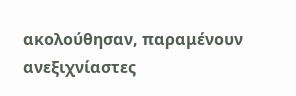ακολούθησαν, παραμένουν ανεξιχνίαστες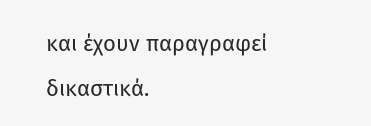και έχουν παραγραφεί δικαστικά.